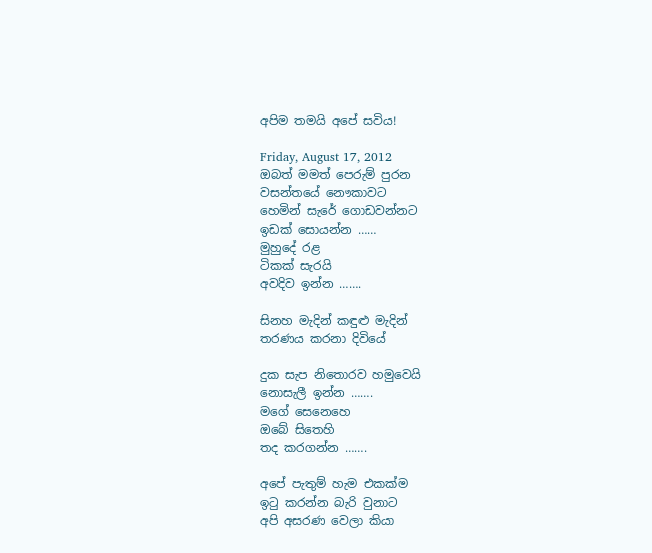අපිම තමයි අපේ සවිය!

Friday, August 17, 2012
ඔබත් මමත් පෙරුම් පුරන
වසන්තයේ නෞකාවට
හෙමින් සැරේ ගොඩවන්නට
ඉඩක් සොයන්න ……
මුහුදේ රළ
ටිකක් සැරයි
අවදිව ඉන්න …….

සිනහ මැදින් කඳුළු මැදින්
තරණය කරනා දිවියේ

දුක සැප නිතොරව හමුවෙයි
නොසැලී ඉන්න …….
මගේ සෙනෙහෙ
ඔබේ සිතෙහි
තද කරගන්න …….

අපේ පැතුම් හැම එකක්ම
ඉටු කරන්න බැරි වුනාට
අපි අසරණ වෙලා කියා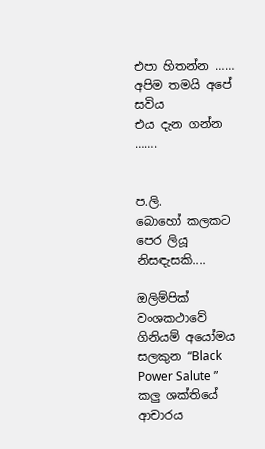එපා හිතන්න ……
අපිම තමයි අපේ සවිය
එය දැන ගන්න …….


ප.ලි.
බොහෝ කලකට පෙර ලියූ නිසඳැසකි....

ඔලිම්පික් වංශකථාවේ ගිනියම් අයෝමය සලකුන “Black Power Salute ” කලු ශක්තියේ ආචාරය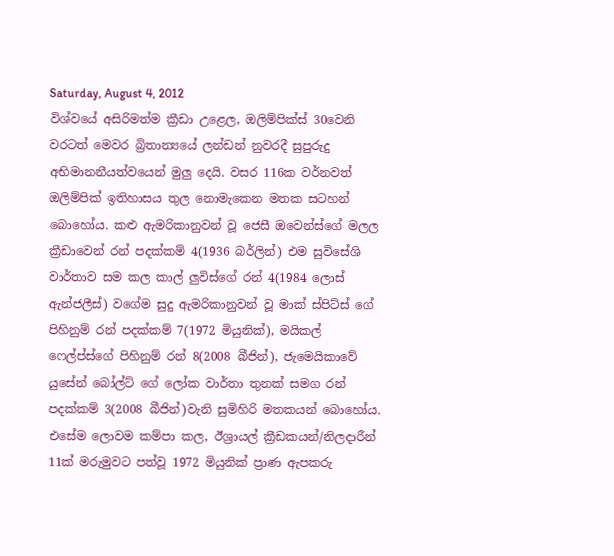Saturday, August 4, 2012
විශ්වයේ අසිරිමත්ම ක්‍රීඩා උළෙල, ඔලිම්පික්ස් 30වෙනි වරටත් මෙවර බ්‍රිතාන්‍යයේ ලන්ඩන් නුවරදී සුපුරුදු අභිමානනීයත්වයෙන් මුලු දෙයි. වසර 116ක වර්නවත් ඔලිම්පික් ඉතිහාසය තුල නොමැකෙන මතක සටහන් බොහෝය. කළු ඇමරිකානුවන් වූ ජෙසී ඔවෙන්ස්ගේ මලල ක්‍රීඩාවෙන් රන් පදක්කම් 4(1936 බර්ලින්) එම සුවිසේශි වාර්තාව සම කල කාල් ලුවිස්ගේ රන් 4(1984 ලොස් ඇන්ජලීස්) වගේම සුදු ඇමරිකානුවන් වූ මාක් ස්පිට්ස් ගේ පිහිනුම් රන් පදක්කම් 7(1972 මියුනික්), මයිකල් ෆෙල්ප්ස්ගේ පිහිනුම් රන් 8(2008 බීජින්), ජැමෙයිකාවේ යුසේන් බෝල්ට් ගේ ලෝක වාර්තා තුනක් සමග රන් පදක්කම් 3(2008 බීජින්)වැනි සුමිහිරි මතකයන් බොහෝය. එසේම ලොවම කම්පා කල, ඊශ්‍රායල් ක්‍රීඩකයන්/නිලදාරීන් 11ක් මරුමුවට පත්වූ 1972 මියුනික් ප්‍රාණ ඇපකරු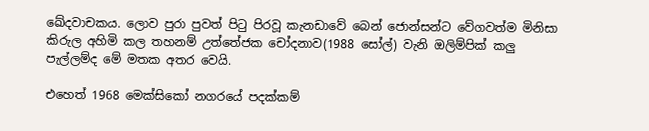ඛේදවාචකය. ලොව පුරා පුවත් පිටු පිරවූ කැනඩාවේ බෙන් ජොන්සන්ට වේගවත්ම මිනිසා කිරුල අහිමි කල තහනම් උත්තේජක චෝදනාව(1988 සෝල්) වැනි ඔලිම්පික් කලු පැල්ලම්ද මේ මතක අතර වෙයි.

එහෙත් 1968 මෙක්සිකෝ නගරයේ පදක්කම්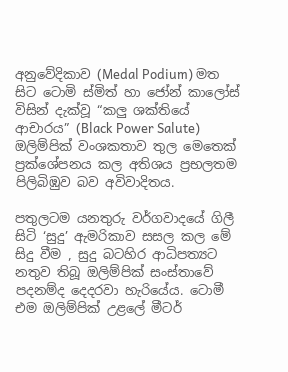අනුවේදිකාව (Medal Podium) මත සිට ටොමි ස්මිත් හා ජෝන් කාලෝස් විසින් දැක්වූ “කලු ශක්තියේ ආචාරය” (Black Power Salute) ඔලිම්පික් වංශකතාව තුල මෙතෙක් ප්‍රක්ශේපනය කල අතිශය ප්‍රභලතම පිලිබිඹුව බව අවිවාදිතය.

පතුලටම යනතුරු වර්ගවාදයේ ගිලී සිටි ‘සුදු’ ඇමරිකාව සසල කල මේ සිදු වීම , සුදු බටහිර ආධිපත්‍යට නතුව තිබූ ඔලිම්පික් සංස්තාවේ පදනම්ද දෙදරවා හැරියේය. ටොමී එම ඔලිම්පික් උළලේ මීටර්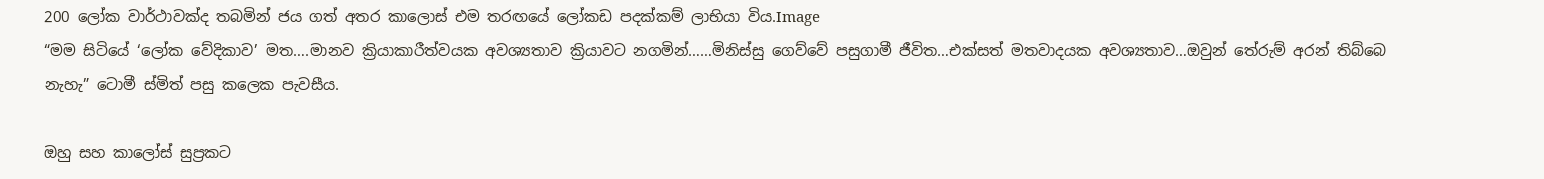200 ලෝක වාර්ථාවක්ද තබමින් ජය ගත් අතර කාලොස් එම තරඟයේ ලෝකඩ පදක්කම් ලාභියා විය.Image
“මම සිටියේ ‘ලෝක වේදිකාව’ මත….මානව ක්‍රියාකාරීත්වයක අවශ්‍යතාව ක්‍රියාවට නගමින්……මිනිස්සු ගෙව්වේ පසුගාමී ජීවිත…එක්සත් මතවාදයක අවශ්‍යතාව…ඔවුන් තේරුම් අරන් තිබ්බෙ නැහැ” ටොමී ස්මිත් පසු කලෙක පැවසීය.

ඔහු සහ කාලෝස් සුප්‍රකට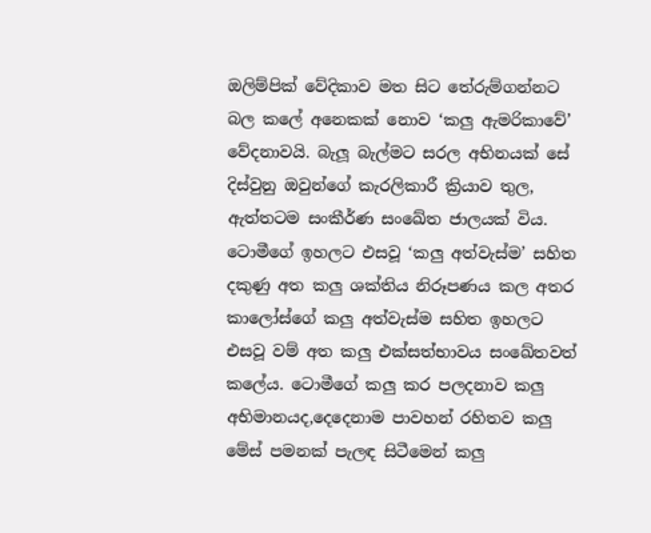ඔලිම්පික් වේදිකාව මත සිට තේරුම්ගන්නට බල කලේ අනෙකක් නොව ‘කලු ඇමරිකාවේ’ වේදනාවයි. බැලූ බැල්මට සරල අභිනයක් සේ දිස්වුනු ඔවුන්ගේ කැරලිකාරී ක්‍රියාව තුල, ඇත්තටම සංකීර්ණ සංඛේත ජාලයක් විය. ටොමීගේ ඉහලට එසවූ ‘කලු අත්වැස්ම’ සහිත දකුණු අත කලු ශක්තිය නිරූපණය කල අතර කාලෝස්ගේ කලු අත්වැස්ම සහිත ඉහලට එසවූ වම් අත කලු එක්සත්භාවය සංඛේතවත් කලේය. ටොමීගේ කලු කර පලදනාව කලු අභිමානයද,දෙදෙනාම පාවහන් රහිතව කලු මේස් පමනක් පැලඳ සිටීමෙන් කලු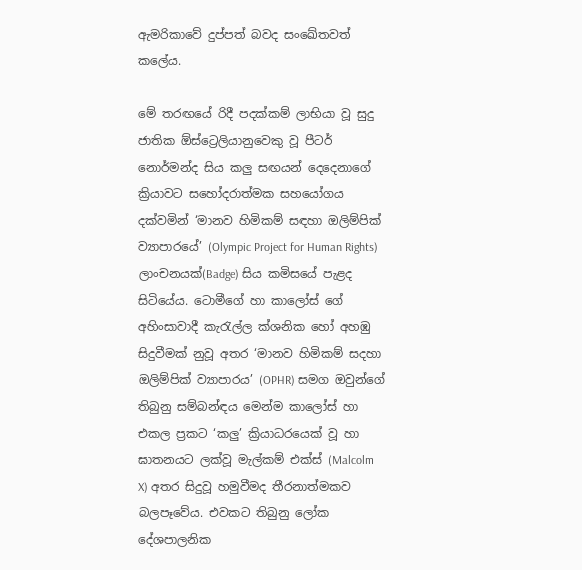ඇමරිකාවේ දුප්පත් බවද සංඛේතවත් කලේය.

මේ තරඟයේ රිදී පදක්කම් ලාභියා වූ සුදු ජාතික ඕස්ට්‍රෙලියානුවෙකු වූ පීටර් නොර්මන්ද සිය කලු සඟයන් දෙදෙනාගේ ක්‍රියාවට සහෝදරාත්මක සහයෝගය දක්වමින් ‘මානව හිමිකම් සඳහා ඔලිම්පික් ව්‍යාපාරයේ’ (Olympic Project for Human Rights) ලාංචනයක්(Badge) සිය කමිසයේ පැළද සිටියේය. ටොමීගේ හා කාලෝස් ගේ අහිංසාවාදී කැරැල්ල ක්ශනික හෝ අහඹු සිදුවීමක් නුවූ අතර ‘මානව හිමිකම් සදහා ඔලිම්පික් ව්‍යාපාරය’ (OPHR) සමග ඔවුන්ගේ තිබුනු සම්බන්ඳය මෙන්ම කාලෝස් හා එකල ප්‍රකට ‘කලු’ ක්‍රියාධරයෙක් වූ හා ඝාතනයට ලක්වූ මැල්කම් එක්ස් (Malcolm X) අතර සිදුවූ හමුවීමද තීරනාත්මකව බලපෑවේය. එවකට තිබුනු ලෝක දේශපාලනික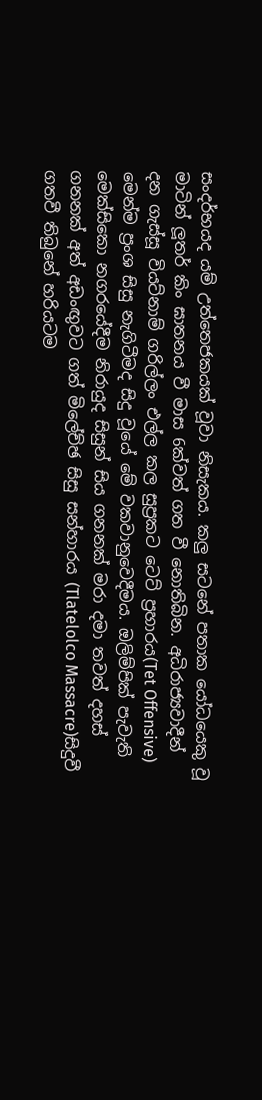සංදර්භයද යම් උත්තෙජකයක් වූවා නිසැකය. කලු සටනේ පතාක යෝධයෙකු වූ මාටින් ලූතර් කිං ඝාතනය වී මාස 6ක්වත් ගත වී නොතිබින. අධිරාජ්‍යවාදීන් දන ගැස්සූ වියට්නාම් ගරිල්ලං එල්ල කල සුප්‍රකට ටෙට් ප්‍රහාරය(Tet Offensive) මෙන්ම ප්‍රංශ සිසු නැගිටීමද සිදු වූයේ මේ වකවානුවෙදීමය. ඔලිම්පික් පැවැති මෙක්සිකො නගරයේදීම නිරායුද සිසුන් සිය ගනනක් මරා දමා තවත් දහස් ගනනක් අත් අඩංඟුවට ගත් මිලේච්ඡ සිසු සන්හාරය (Tlatelolco Massacre)සිදුවී ගතවී තිබුනේ හරියටම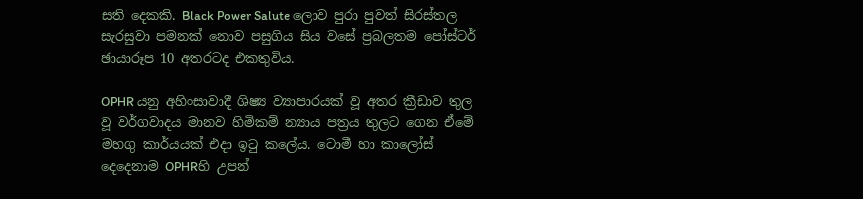සති දෙකකි. Black Power Salute ලොව පුරා පුවත් සිරස්තල සැරසුවා පමනක් නොව පසුගිය සිය වසේ ප්‍රබලතම පෝස්ටර් ඡායාරූප 10 අතරටද එකතුවිය.

OPHR යනු අහිංසාවාදී ශිෂ්‍ය ව්‍යාපාරයක් වූ අතර ක්‍රීඩාව තුල වූ වර්ගවාදය මානව හිමිකම් න්‍යාය පත්‍රය තුලට ගෙන ඒමේ මහගු කාර්යයක් එදා ඉටු කලේය. ටොමී හා කාලෝස් දෙදෙනාම OPHRහි උපන්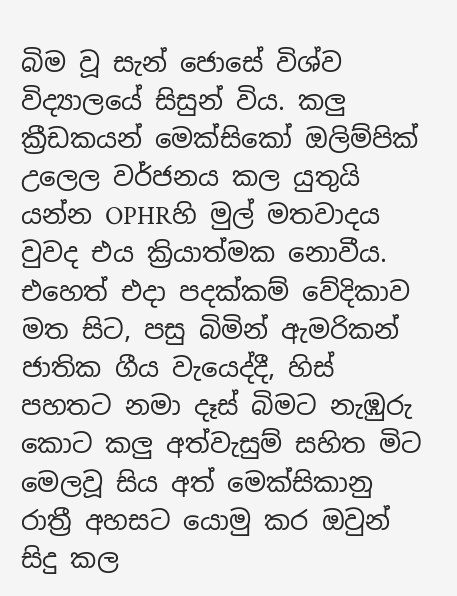බිම වූ සැන් ජොසේ විශ්ව විද්‍යාලයේ සිසුන් විය. කලු ක්‍රීඩකයන් මෙක්සිකෝ ඔලිම්පික් උලෙල වර්ජනය කල යුතුයි යන්න OPHRහි මුල් මතවාදය වුවද එය ක්‍රියාත්මක නොවීය. එහෙත් එදා පදක්කම් වේදිකාව මත සිට, පසු බිමින් ඇමරිකන් ජාතික ගීය වැයෙද්දී, හිස් පහතට නමා දෑස් බිමට නැඹුරු කොට කලු අත්වැසුම් සහිත මිට මෙලවූ සිය අත් මෙක්සිකානු රාත්‍රී අහසට යොමු කර ඔවුන් සිදු කල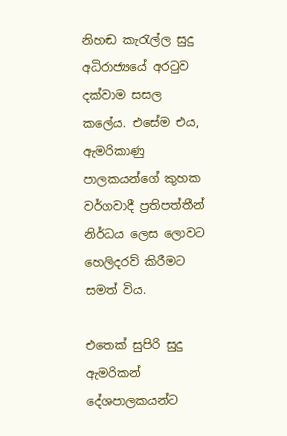නිහඬ කැරැල්ල සුදු අධිරාජ්‍යයේ අරටුව දක්වාම සසල කලේය. එසේම එය, ඇමරිකාණු පාලකයන්ගේ කුහක වර්ගවාදී ප්‍රතිපත්තීන් නිර්ධය ලෙස ලොවට හෙලිදරව් කිරීමට සමත් විය.

එතෙක් සුපිරි සුදු ඇමරිකන් දේශපාලකයන්ට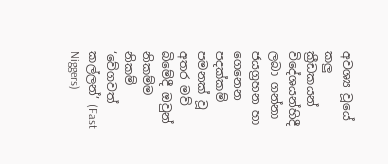අවශ්‍ය වූයේ කලු ක්‍රීඩකයන් විදේශයන්හිදී ලබා ගන්නා ජයග්‍රහන හා ගෙනෙන පදක්කම් පමනක් වූ අතර මව් බිමේදී ඔවුන් නිකම්ම නිකම් ‘වේගවත් කල්ලන්’ (Fast Niggers)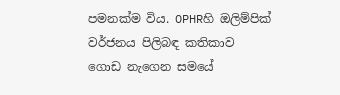පමනක්ම විය. OPHRහි ඔලිම්පික් වර්ජනය පිලිබඳ කතිකාව ගොඩ නැගෙන සමයේ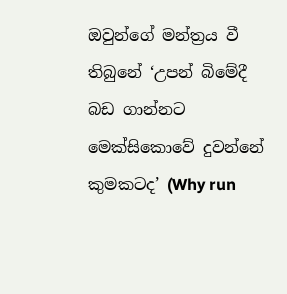ඔවුන්ගේ මන්ත්‍රය වී තිබුනේ ‘උපන් බිමේදී බඩ ගාන්නට මෙක්සිකොවේ දුවන්නේ කුමකටද’ (Why run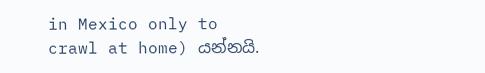in Mexico only to crawl at home) යන්නයි.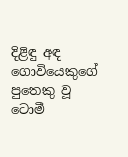දිළිඳු අඳ ගොවියෙකුගේ පුතෙකු වූ ටොමී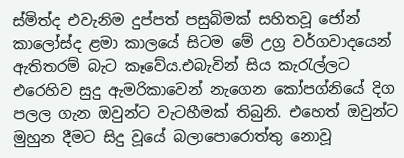ස්මිත්ද එවැනිම දුප්පත් පසුබිමක් සහිතවූ ජෝන් කාලෝස්ද ළමා කාලයේ සිටම මේ උග්‍ර වර්ගවාදයෙන් ඇතිතරම් බැට කෑවේය.එබැවින් සිය කැරැල්ලට එරෙහිව සුදු ඇමරිකාවෙන් නැගෙන කෝපග්නියේ දිග පලල ගැන ඔවුන්ට වැටහීමක් තිබුනි. එහෙත් ඔවුන්ට මුහුන දීමට සිදු වූයේ බලාපොරොත්තු නොවූ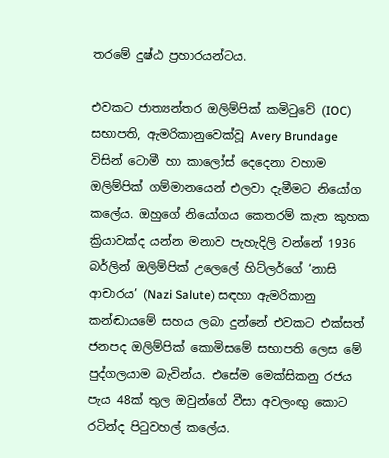තරමේ දුෂ්ඨ ප්‍රහාරයන්ටය.

එවකට ජාත්‍යන්තර ඔලිම්පික් කමිටුවේ (IOC) සභාපති, ඇමරිකානුවෙක්වූ Avery Brundage විසින් ටොමී හා කාලෝස් දෙදෙනා වහාම ඔලිම්පික් ගම්මානයෙන් එලවා දැමීමට නියෝග කලේය. ඔහුගේ නියෝගය කෙතරම් කැත කුහක ක්‍රියාවක්ද යන්න මනාව පැහැදිලි වන්නේ 1936 බර්ලින් ඔලිම්පික් උලෙලේ හිට්ලර්ගේ ‘නාසි ආචාරය’ (Nazi Salute) සඳහා ඇමරිකානු කන්ඬායමේ සහය ලබා දුන්නේ එවකට එක්සත් ජනපද ඔලිම්පික් කොමිසමේ සභාපති ලෙස මේ පුද්ගලයාම බැවින්ය. එසේම මෙක්සිකනු රජය පැය 48ක් තුල ඔවුන්ගේ වීසා අවලංඟු කොට රටින්ද පිටුවහල් කලේය.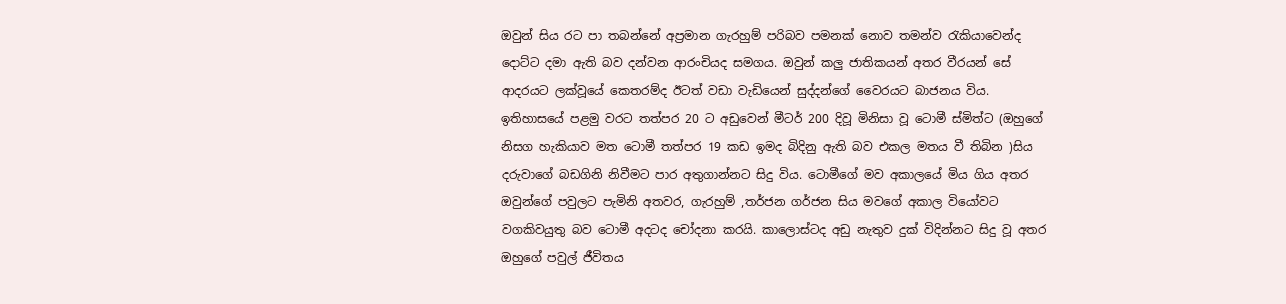ඔවුන් සිය රට පා තබන්නේ අප්‍රමාන ගැරහුම් පරිබව පමනක් නොව තමන්ව රැකියාවෙන්ද දොට්ට දමා ඇති බව දන්වන ආරංචියද සමගය. ඔවුන් කලු ජාතිකයන් අතර වීරයන් සේ ආදරයට ලක්වූයේ කෙතරම්ද ඊටත් වඩා වැඩියෙන් සුද්දන්ගේ වෛරයට බාජනය විය. ඉතිහාසයේ පළමු වරට තත්පර 20 ට අඩුවෙන් මීටර් 200 දිවූ මිනිසා වූ ටොමී ස්මිත්ට (ඔහුගේ නිසග හැකියාව මත ටොමී තත්පර 19 කඩ ඉමද බිදිනු ඇති බව එකල මතය වී තිබින )සිය දරුවාගේ බඩගිනි නිවීමට පාර අතුගාන්නට සිදු විය. ටොමීගේ මව අකාලයේ මිය ගිය අතර ඔවුන්ගේ පවුලට පැමිනි අතවර, ගැරහුම් ,තර්ජන ගර්ජන සිය මවගේ අකාල වියෝවට වගකිවයුතු බව ටොමී අදටද චෝදනා කරයි. කාලොස්ටද අඩු නැතුව දුක් විදින්නට සිදු වූ අතර ඔහුගේ පවුල් ජීවිතය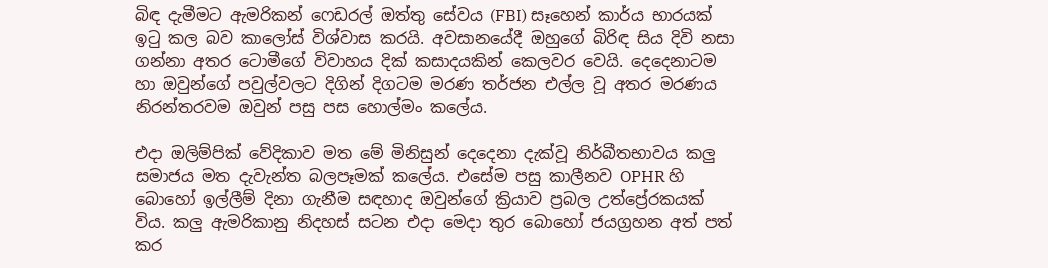බිඳ දැමීමට ඇමරිකන් ෆෙඩරල් ඔත්තු සේවය (FBI) සෑහෙන් කාර්ය භාරයක් ඉටු කල බව කාලෝස් විශ්වාස කරයි. අවසානයේදී ඔහුගේ බිරිඳ සිය දිවි නසා ගන්නා අතර ටොමීගේ විවාහය දික් කසාදයකින් කෙලවර වෙයි. දෙදෙනාටම හා ඔවුන්ගේ පවුල්වලට දිගින් දිගටම මරණ තර්ජන එල්ල වූ අතර මරණය නිරන්තරවම ඔවුන් පසු පස හොල්මං කලේය.

එදා ඔලිම්පික් වේදිකාව මත මේ මිනිසුන් දෙදෙනා දැක්වූ නිර්බීතභාවය කලු සමාජය මත දැවැන්ත බලපෑමක් කලේය. එසේම පසු කාලීනව OPHR හි බොහෝ ඉල්ලීම් දිනා ගැනීම සඳහාද ඔවුන්ගේ ක්‍රියාව ප්‍රබල උත්ප්‍රේරකයක් විය. කලු ඇමරිකානු නිදහස් සටන එදා මෙදා තුර බොහෝ ජයග්‍රහන අත් පත් කර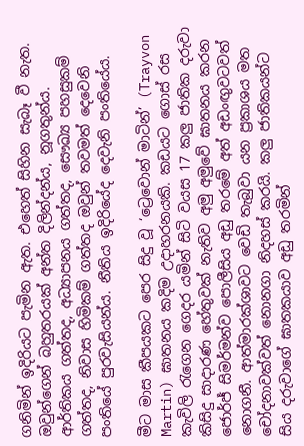ගනිමින් ඉදිරියට පැමින ඇත. එහෙත් සිහින සැබෑ වී නැත. ඔවුන්ගෙන් බහුතරයක් අන්ත දිලින්දන්ය, නූගතුන්ය. ආර්තිකය ගත්තද, අධ්‍යාපනය ගත්තද, සෞඛ්‍ය පහසුකම් ගත්තද, නිවාස හිමිකම් ගත්තද ඔවුන් තවමත් දෙවෙනි පංතියේ පුරවැසියන්ය. නීතිය ඉදිරියේද දෙවැනි පංතියේය.

මීට මාස කීපයකට පෙර සිදු වූ ‘ට්‍රෙවොන් මාටින්’ (Trayvon Martin) ඝාතනය කදිම උදාහරනයකි. කඩයට ගොස් රස කැවිලි රැගෙන ගෙදර යමින් සිටි වයස 17 කලු ජාතික දරුවා කිසිදු සාදාරණ හේතුවක් නැතිව අමු අමුවේ ඝාතනය කරන ජොර්ජ් සිමර්මන්ව පොලීසිය අඩු තරමේ අත් අඩංඟුවටවත් නොගනී. ආත්මාරක්ශාවට වෙඩි තැබුවා යන ප්‍රකාශය මත චෝදනාවක්වත් නොනගා නිදහස් කරයි. කලු ජාතිකයන්ට සිය දරුවාගේ ඝාතකයාව අඩු තරමින්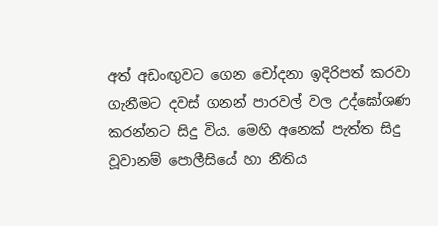අත් අඩංඟුවට ගෙන චෝදනා ඉදිරිපත් කරවා ගැනීමට දවස් ගනන් පාරවල් වල උද්ඝෝශණ කරන්නට සිදු විය. මෙහි අනෙක් පැත්ත සිදු වූවානම් පොලීසියේ හා නීතිය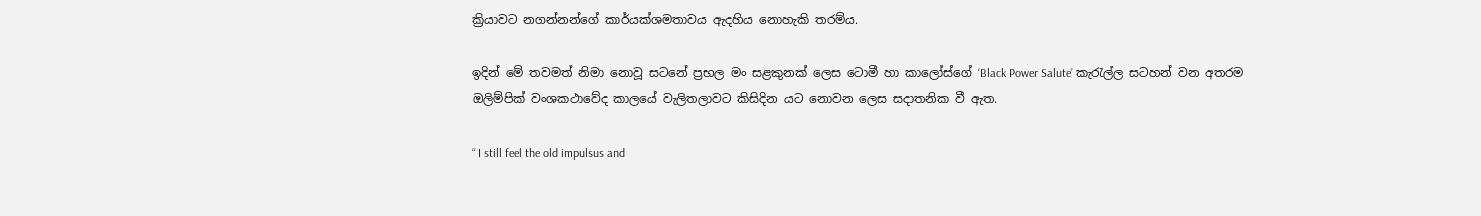ක්‍රියාවට නගන්නන්ගේ කාර්යක්ශමතාවය ඇදහිය නොහැකි තරම්ය.

ඉදින් මේ තවමත් නිමා නොවූ සටනේ ප්‍රභල මං සළකුනක් ලෙස ටොමී හා කාලෝස්ගේ ‘Black Power Salute’ කැරැල්ල සටහන් වන අතරම ඔලිම්පික් වංශකථාවේද කාලයේ වැලිතලාවට කිසිදින යට නොවන ලෙස සදාතනික වී ඇත.

“ I still feel the old impulsus and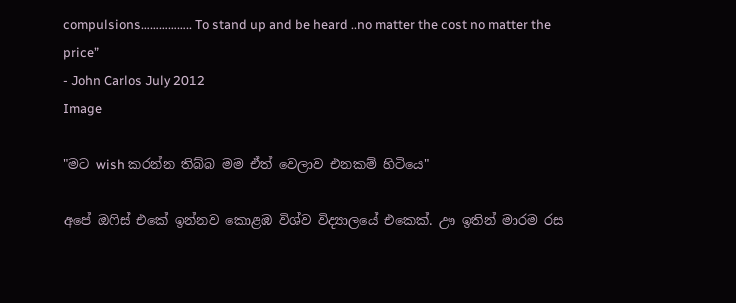compulsions…………….. To stand up and be heard ..no matter the cost no matter the price”
- John Carlos July 2012
Image

"මට wish කරන්න තිබ්බ මම ඒත් වෙලාව එනකම් හිටියෙ"

අපේ ඔෆිස් එකේ ඉන්නව කොළඹ විශ්ව විද්‍යාලයේ එකෙක්. ඌ ඉතින් මාරම රස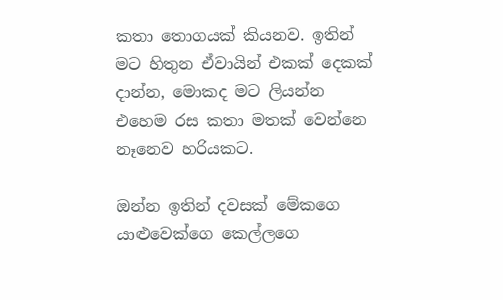කතා තොගයක් කියනව. ඉතින් මට හිතුන ඒවායින් එකක් දෙකක් දාන්න, මොකද මට ලියන්න එහෙම රස කතා මතක් වෙන්නෙ නෑනෙව හරියකට.

ඔන්න ඉතින් දවසක් මේකගෙ යාළුවෙක්ගෙ කෙල්ලගෙ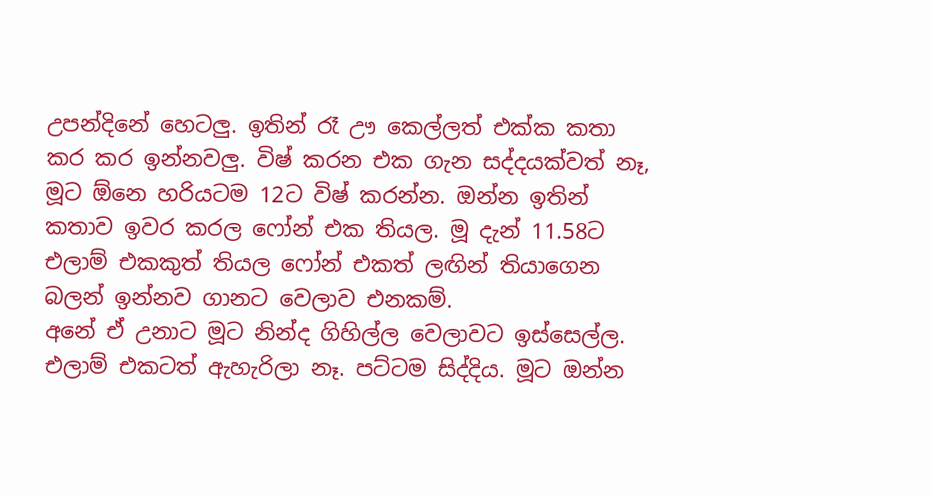උපන්දිනේ හෙටලු. ඉතින් රෑ ඌ කෙල්ලත් එක්ක කතා කර කර ඉන්නවලු. විෂ් කරන එක ගැන සද්දයක්වත් නෑ, මූට ඕනෙ හරියටම 12ට විෂ් කරන්න. ඔන්න ඉතින් කතාව ඉවර කරල ෆෝන් එක තියල. මූ දැන් 11.58ට එලාම් එකකුත් තියල ෆෝන් එකත් ලඟින් තියාගෙන බලන් ඉන්නව ගානට වෙලාව එනකම්.
අනේ ඒ උනාට මූට නින්ද ගිහිල්ල වෙලාවට ඉස්සෙල්ල. එලාම් එකටත් ඇහැරිලා නෑ. පට්ටම සිද්දිය. මූට ඔන්න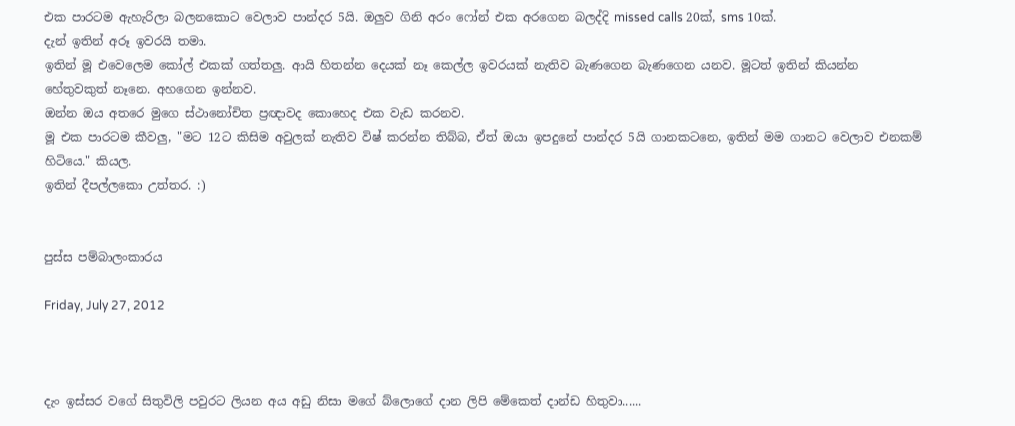එක පාරටම ඇහැරිලා බලනකොට වෙලාව පාන්දර 5යි. ඔලුව ගිනි අරං ෆෝන් එක අරගෙන බලද්දි missed calls 20ක්, sms 10ක්.
දැන් ඉතින් අරූ ඉවරයි තමා.
ඉතින් මූ එවෙලෙම කෝල් එකක් ගත්තලු. ආයි හිතන්න දෙයක් නෑ කෙල්ල ඉවරයක් නැතිව බැණගෙන බැණගෙන යනව. මූටත් ඉතින් කියන්න හේතුවකුත් නෑනෙ. අහගෙන ඉන්නව.
ඔන්න ඔය අතරෙ මුගෙ ස්ථානෝචිත ප්‍රඥාවද කොහෙද එක වැඩ කරනව.
මූ එක පාරටම කීවලු, "මට 12ට කිසිම අවුලක් නැතිව විෂ් කරන්න තිබ්බ, ඒත් ඔයා ඉපදුනේ පාන්දර 5යි ගානකටනෙ, ඉතින් මම ගානට වෙලාව එනකම් හිටියෙ." කියල.
ඉතින් දීපල්ලකො උත්තර. :)


පුස්ස පම්බාලංකාරය

Friday, July 27, 2012



දැං ඉස්සර වගේ සිතුවිලි පවුරට ලියන අය අඩු නිසා මගේ බ්ලොගේ දාන ලිපි මේකෙත් දාන්ඩ හිතුවා......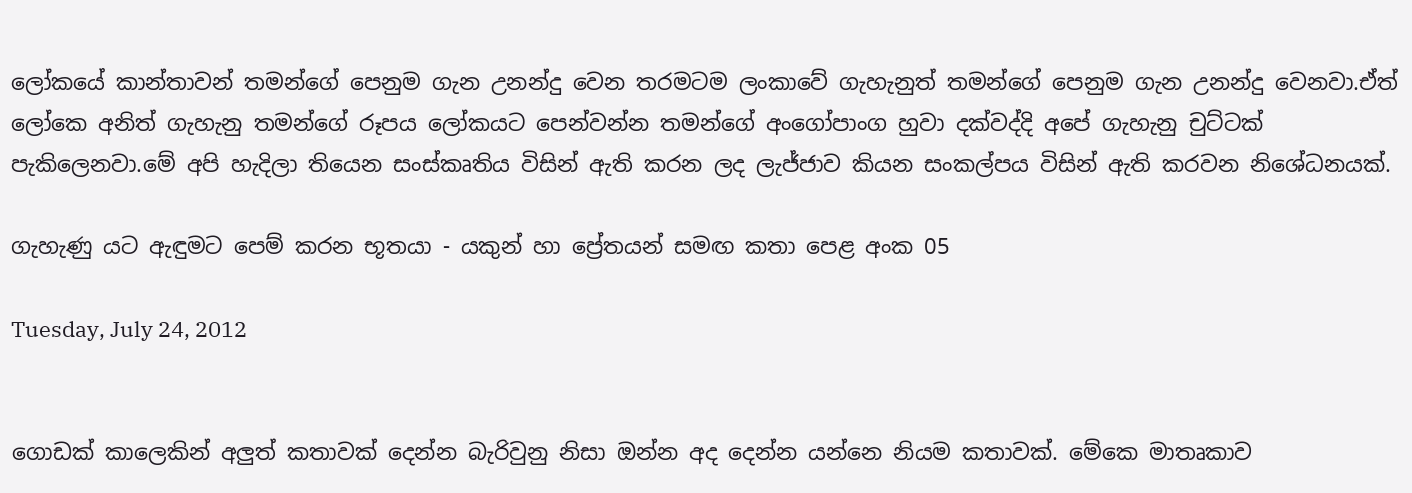ලෝකයේ කාන්තාවන් තමන්ගේ පෙනුම ගැන උනන්දු වෙන තරමටම ලංකාවේ ගැහැනුත් තමන්ගේ පෙනුම ගැන උනන්දු වෙනවා.ඒත් ලෝකෙ අනිත් ගැහැනු තමන්ගේ රූපය ලෝකයට පෙන්වන්න තමන්ගේ අංගෝපාංග හුවා දක්වද්දි අපේ ගැහැනු චුට්ටක් පැකිලෙනවා.මේ අපි හැදිලා තියෙන සංස්කෘතිය විසින් ඇති කරන ලද ලැජ්ජාව කියන සංකල්පය විසින් ඇති කරවන නිශේධනයක්.

ගැහැණු යට ඇඳුමට පෙම් කරන භූතයා - යකුන් හා ප්‍රේතයන් සමඟ කතා පෙළ අංක 05

Tuesday, July 24, 2012


ගොඩක් කාලෙකින් අලුත් කතාවක් දෙන්න බැරිවුනු නිසා ඔන්න අද දෙන්න යන්නෙ නියම කතාවක්. මේකෙ මාතෘකාව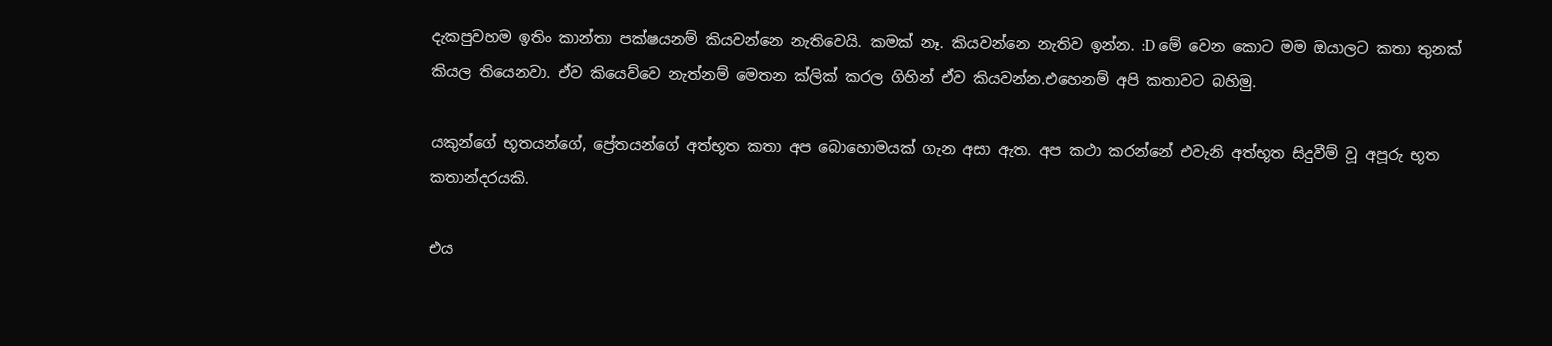දැකපුවහම ඉතිං කාන්තා පක්ෂයනම් කියවන්නෙ නැතිවෙයි. කමක් නෑ. කියවන්නෙ නැතිව ඉන්න. :D මේ වෙන කොට මම ඔයාලට කතා තුනක් කියල තියෙනවා. ඒව කියෙව්වෙ නැත්නම් මෙතන ක්ලික් කරල ගිහින් ඒව කියවන්න.එහෙනම් අපි කතාවට බහිමු.

යකුන්ගේ භූතයන්ගේ, ප්‍රේතයන්ගේ අත්භූත කතා අප බොහොමයක් ගැන අසා ඇත. අප කථා කරන්නේ එවැනි අත්භූත සිදුවීම් වූ අපූරු භූත කතාන්දරයකි.

එය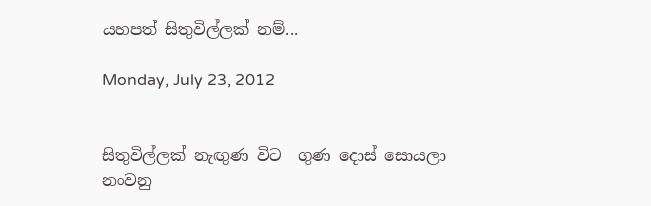යහපත් සිතුවිල්ලක් නම්...

Monday, July 23, 2012


සිතුවිල්ලක් නැඟුණ විට  ගුණ දොස් සොයලා
නංවනු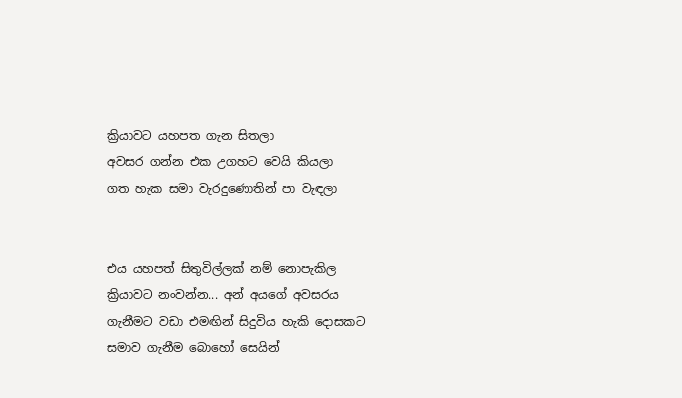ක්‍රියාවට යහපත ගැන සිතලා
අවසර ගන්න එක උගහට වෙයි කියලා
ගත හැක සමා වැරදුණොතින් පා වැඳලා


එය යහපත් සිතුවිල්ලක් නම් නොපැකිල ක්‍රියාවට නංවන්න... අන් අයගේ අවසරය ගැනීමට වඩා එමඟින් සිදුවිය හැකි දොසකට සමාව ගැනීම බොහෝ සෙයින්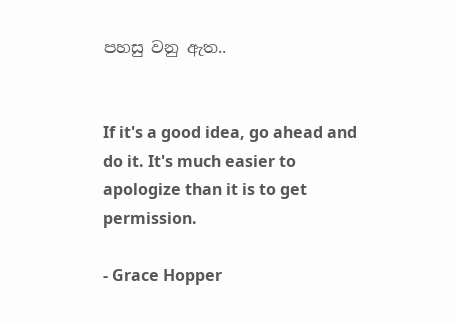පහසු වනු ඇත..


If it's a good idea, go ahead and do it. It's much easier to apologize than it is to get permission.

- Grace Hopper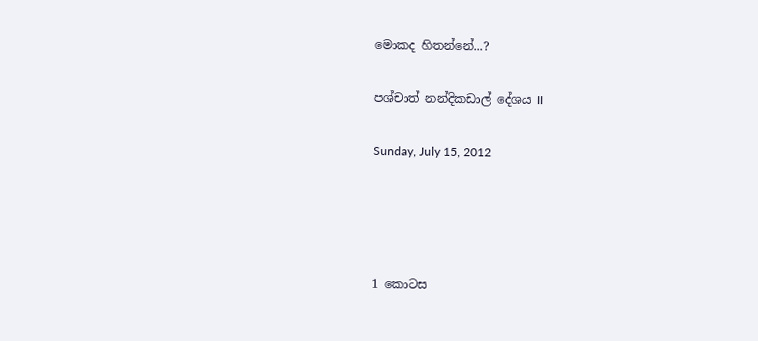මොකද හිතන්නේ...?

පශ්චාත් නන්දිකඩාල් දේශය II

Sunday, July 15, 2012




1 කොටස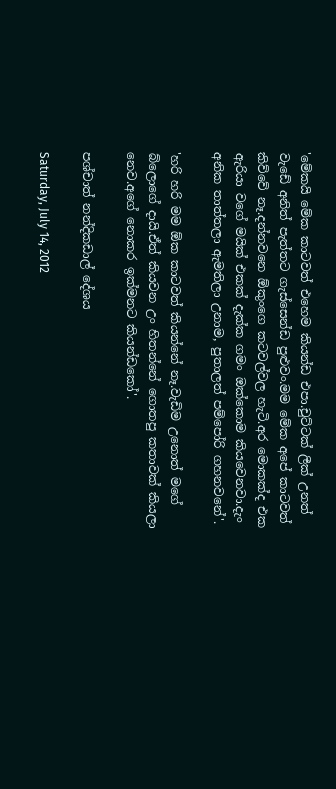'මේකයි මේක කාටවත් එහෙම කියන්ඩ එපා.චුට්ටක් ලීක් උනත් වැඩේ අනිත් පැත්තට ගැස්සෙන්ඩ පුළුවං.මම මේක අපේ කාටවත් කිව්වේ නෑ.දන්නවනෙ ඕකුංගෙ කටවල්වල හැටි.අර මොකක්ද එක ඇරියා වගේ මයික් එකක් දැක්ක ගමං ඔක්කොම කියවෙනවා.දැං අනික තාත්තලා ඇමතිලා උනාම, පුතාලත් පම්පෝරි ගහනවනේ'.

'හරි හරි මම ඕක කාටවත් කියන්නේ නෑ.වැඩිම උනොත් මගේ බ්ලොගේ දායි.ඒත් කියවන උං හිතන්නේ ගොතපු කතාවක් කියලා නෙව.අගේ නොකර ඉක්මනට කියන්ඩකෝ'.

පශ්චාත් නන්දිකඩාල් දේශය

Saturday, July 14, 2012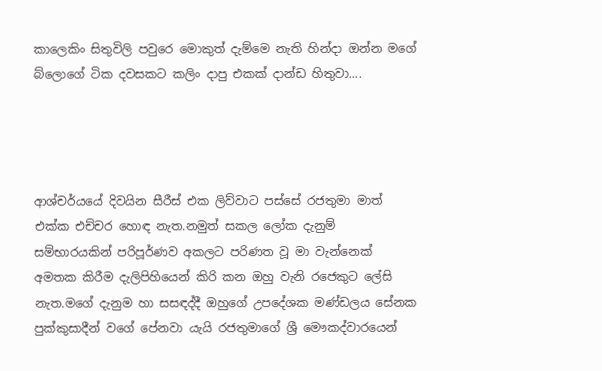කාලෙකිං සිතුවිලි පවුරෙ මොකුත් දැම්මෙ නැති හින්දා ඔන්න මගේ බ්ලොගේ ටික දවසකට කලිං දාපු එකක් දාන්ඩ හිතුවා....




ආශ්චර්යයේ දිවයින සීරීස් එක ලිව්වාට පස්සේ රජතුමා මාත් එක්ක එච්චර හොඳ නැත.නමුත් සකල ලෝක දැනුම් සම්භාරයකින් පරිපූර්ණව අකලට පරිණත වූ මා වැන්නෙක් අමතක කිරීම දැලිපිහියෙන් කිරි කන ඔහු වැනි රජෙකුට ලේසි නැත.මගේ දැනුම හා සසඳද්දී ඔහුගේ උපදේශක මණ්ඩලය සේනක පුක්කුසාදීන් වගේ පේනවා යැයි රජතුමාගේ ශ්‍රී මෞකද්වාරයෙන්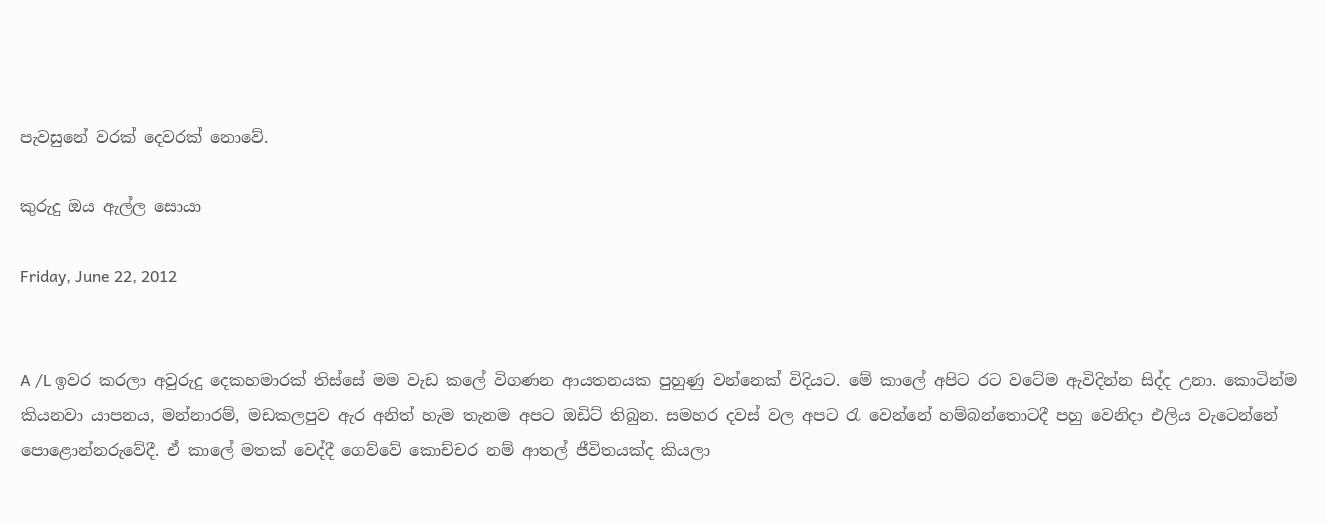පැවසුනේ වරක් දෙවරක් නොවේ.

කුරුදු ඔය ඇල්ල සොයා

Friday, June 22, 2012


A /L ඉවර කරලා අවුරුදු දෙකහමාරක් තිස්සේ මම වැඩ කලේ විගණන ආයතනයක පුහුණු වන්නෙක් විදියට. මේ කාලේ අපිට රට වටේම ඇවිදින්න සිද්ද උනා. කොටින්ම කියනවා යාපනය, මන්නාරම්, මඩකලපුව ඇර අනිත් හැම තැනම අපට ඔඩිට් තිබුන. සමහර දවස් වල අපට රැ වෙන්නේ හම්බන්තොටදී පහු වෙනිදා එලිය වැටෙන්නේ පොළොන්නරුවේදී. ඒ කාලේ මතක් වෙද්දී ගෙව්වේ කොච්චර නම් ආතල් ජීවිතයක්ද කියලා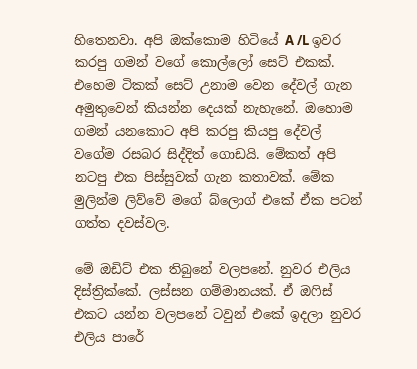හිතෙනවා. අපි ඔක්කොම හිටියේ A /L ඉවර කරපු ගමන් වගේ කොල්ලෝ සෙට් එකක්. එහෙම ටිකක් සෙට් උනාම වෙන දේවල් ගැන අමුතුවෙන් කියන්න දෙයක් නැහැනේ. ඔහොම ගමන් යනකොට අපි කරපු කියපු දේවල් වගේම රසබර සිද්දිත් ගොඩයි. මේකත් අපි නටපු එක පිස්සුවක් ගැන කතාවක්. මේක මුලින්ම ලිව්වේ මගේ බ්ලොග් එකේ ඒක පටන් ගත්ත දවස්වල.

මේ ඔඩිට් එක තිබුනේ වලපනේ. නුවර එලිය දිස්ත්‍රික්කේ. ලස්සන ගම්මානයක්. ඒ ඔෆිස් එකට යන්න වලපනේ ටවුන් එකේ ඉදලා නුවර එලිය පාරේ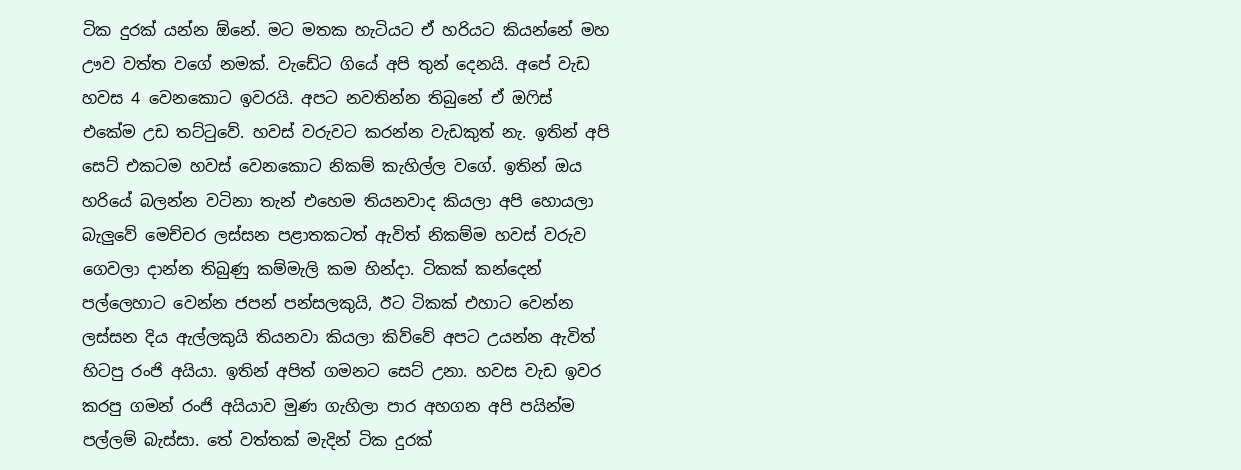ටික දුරක් යන්න ඕනේ. මට මතක හැටියට ඒ හරියට කියන්නේ මහ ඌව වත්ත වගේ නමක්. වැඩේට ගියේ අපි තුන් දෙනයි. අපේ වැඩ හවස 4 වෙනකොට ඉවරයි. අපට නවතින්න තිබුනේ ඒ ඔෆිස් එකේම උඩ තට්ටුවේ. හවස් වරුවට කරන්න වැඩකුත් නැ. ඉතින් අපි සෙට් එකටම හවස් වෙනකොට නිකම් කැහිල්ල වගේ. ඉතින් ඔය හරියේ බලන්න වටිනා තැන් එහෙම තියනවාද කියලා අපි හොයලා බැලුවේ මෙච්චර ලස්සන පළාතකටත් ඇවිත් නිකම්ම හවස් වරුව ගෙවලා දාන්න තිබුණු කම්මැලි කම හින්දා. ටිකක් කන්දෙන් පල්ලෙහාට වෙන්න ජපන් පන්සලකුයි, ඊට ටිකක් එහාට වෙන්න ලස්සන දිය ඇල්ලකුයි තියනවා කියලා කිව්වේ අපට උයන්න ඇවිත් හිටපු රංජි අයියා. ඉතින් අපිත් ගමනට සෙට් උනා. හවස වැඩ ඉවර කරපු ගමන් රංජි අයියාව මුණ ගැහිලා පාර අහගන අපි පයින්ම පල්ලම් බැස්සා. තේ වත්තක් මැදින් ටික දුරක්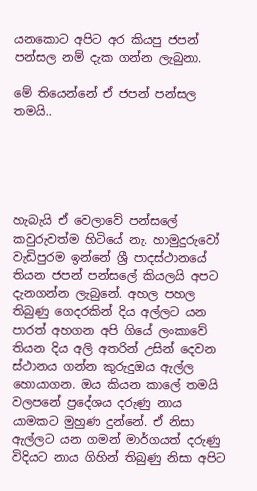යනකොට අපිට අර කියපු ජපන් පන්සල නම් දැක ගන්න ලැබුනා.

මේ තියෙන්නේ ඒ ජපන් පන්සල තමයි..





හැබැයි ඒ වෙලාවේ පන්සලේ කවුරුවත්ම හිටියේ නැ. හාමුදුරුවෝ වැඩිපුරම ඉන්නේ ශ්‍රී පාදස්ථානයේ තියන ජපන් පන්සලේ කියලයි අපට දැනගන්න ලැබුනේ. අහල පහල තිබුණු ගෙදරකින් දිය අල්ලට යන පාරත් අහගන අපි ගියේ ලංකාවේ තියන දිය අලි අතරින් උසින් දෙවන ස්ථානය ගන්න කුරුදුඔය ඇල්ල හොයාගන. ඔය කියන කාලේ තමයි වලපනේ ප්‍රදේශය දරුණු නාය යාමකට මුහුණ දුන්නේ. ඒ නිසා ඇල්ලට යන ගමන් මාර්ගයත් දරුණු විදියට නාය ගිහින් තිබුණු නිසා අපිට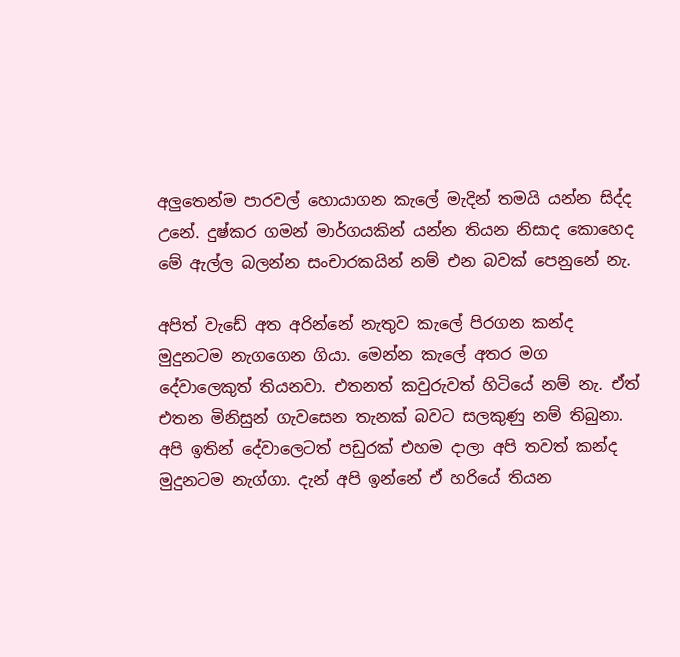අලුතෙන්ම පාරවල් හොයාගන කැලේ මැදින් තමයි යන්න සිද්ද උනේ. දුෂ්කර ගමන් මාර්ගයකින් යන්න තියන නිසාද කොහෙද මේ ඇල්ල බලන්න සංචාරකයින් නම් එන බවක් පෙනුනේ නැ.

අපිත් වැඩේ අත අරින්නේ නැතුව කැලේ පිරගන කන්ද මුදුනටම නැගගෙන ගියා. මෙන්න කැලේ අතර මග දේවාලෙකුත් තියනවා. එතනත් කවුරුවත් හිටියේ නම් නැ. ඒත් එතන මිනිසුන් ගැවසෙන තැනක් බවට සලකුණු නම් තිබුනා. අපි ඉතින් දේවාලෙටත් පඩුරක් එහම දාලා අපි තවත් කන්ද මුදුනටම නැග්ගා. දැන් අපි ඉන්නේ ඒ හරියේ තියන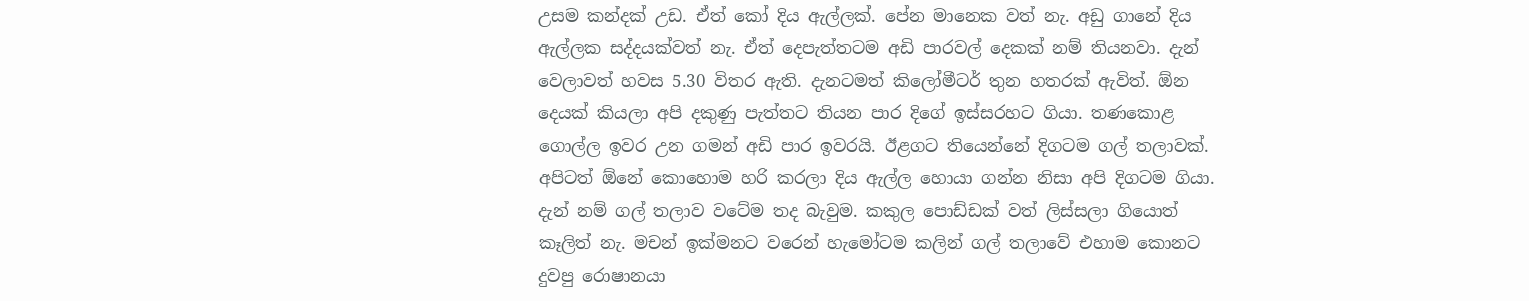උසම කන්දක් උඩ. ඒත් කෝ දිය ඇල්ලක්. පේන මානෙක වත් නැ. අඩු ගානේ දිය ඇල්ලක සද්දයක්වත් නැ. ඒත් දෙපැත්තටම අඩි පාරවල් දෙකක් නම් තියනවා. දැන් වෙලාවත් හවස 5.30 විතර ඇති. දැනටමත් කිලෝමීටර් තුන හතරක් ඇවිත්. ඕන දෙයක් කියලා අපි දකුණු පැත්තට තියන පාර දිගේ ඉස්සරහට ගියා. තණකොළ ගොල්ල ඉවර උන ගමන් අඩි පාර ඉවරයි. ඊළගට තියෙන්නේ දිගටම ගල් තලාවක්. අපිටත් ඕනේ කොහොම හරි කරලා දිය ඇල්ල හොයා ගන්න නිසා අපි දිගටම ගියා. දැන් නම් ගල් තලාව වටේම තද බැවුම. කකුල පොඩ්ඩක් වත් ලිස්සලා ගියොත් කෑලිත් නැ. මචන් ඉක්මනට වරෙන් හැමෝටම කලින් ගල් තලාවේ එහාම කොනට දුවපු රොෂානයා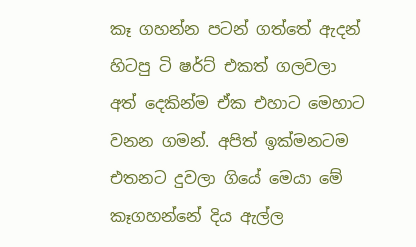කෑ ගහන්න පටන් ගත්තේ ඇදන් හිටපු ටි ෂර්ට් එකත් ගලවලා අත් දෙකින්ම ඒක එහාට මෙහාට වනන ගමන්. අපිත් ඉක්මනටම එතනට දුවලා ගියේ මෙයා මේ කෑගහන්නේ දිය ඇල්ල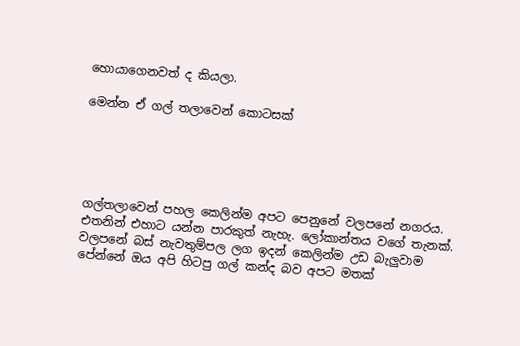හොයාගෙනවත් ද කියලා.

මෙන්න ඒ ගල් තලාවෙන් කොටසක්





ගල්තලාවෙන් පහල කෙලින්ම අපට පෙනුනේ වලපනේ නගරය. එතනින් එහාට යන්න පාරකුත් නැහැ. ලෝකාන්තය වගේ තැනක්. වලපනේ බස් නැවතුම්පල ලග ඉදන් කෙලින්ම උඩ බැලුවාම පේන්නේ ඔය අපි හිටපු ගල් කන්ද බව අපට මතක්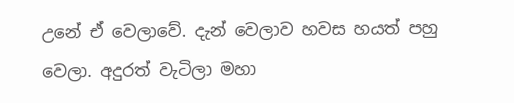උනේ ඒ වෙලාවේ. දැන් වෙලාව හවස හයත් පහු වෙලා. අදුරත් වැටිලා මහා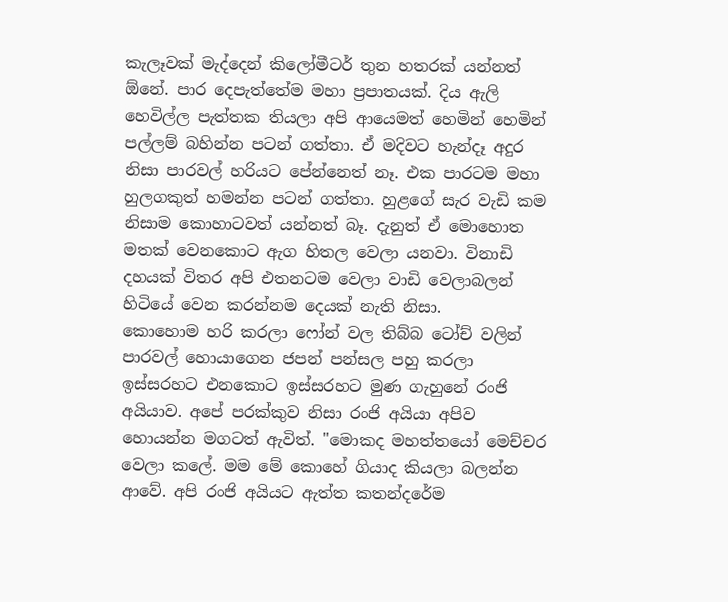කැලෑවක් මැද්දෙන් කිලෝමීටර් තුන හතරක් යන්නත් ඕනේ. පාර දෙපැත්තේම මහා ප්‍රපාතයක්. දිය ඇලි හෙවිල්ල පැත්තක තියලා අපි ආයෙමත් හෙමින් හෙමින් පල්ලම් බහින්න පටන් ගත්තා. ඒ මදිවට හැන්දෑ අදුර නිසා පාරවල් හරියට පේන්නෙත් නෑ. එක පාරටම මහා හුලගකුත් හමන්න පටන් ගත්තා. හුළගේ සැර වැඩි කම නිසාම කොහාටවත් යන්නත් බෑ. දැනුත් ඒ මොහොත මතක් වෙනකොට ඇග හිතල වෙලා යනවා. විනාඩි දහයක් විතර අපි එතනටම වෙලා වාඩි වෙලාබලන් හිටියේ වෙන කරන්නම දෙයක් නැති නිසා.
කොහොම හරි කරලා ෆෝන් වල තිබ්බ ටෝච් වලින් පාරවල් හොයාගෙන ජපන් පන්සල පහු කරලා ඉස්සරහට එනකොට ඉස්සරහට මුණ ගැහුනේ රංජි අයියාව. අපේ පරක්කුව නිසා රංජි අයියා අපිව හොයන්න මගටත් ඇවිත්. "මොකද මහත්තයෝ මෙච්චර වෙලා කලේ. මම මේ කොහේ ගියාද කියලා බලන්න ආවේ. අපි රංජි අයියට ඇත්ත කතන්දරේම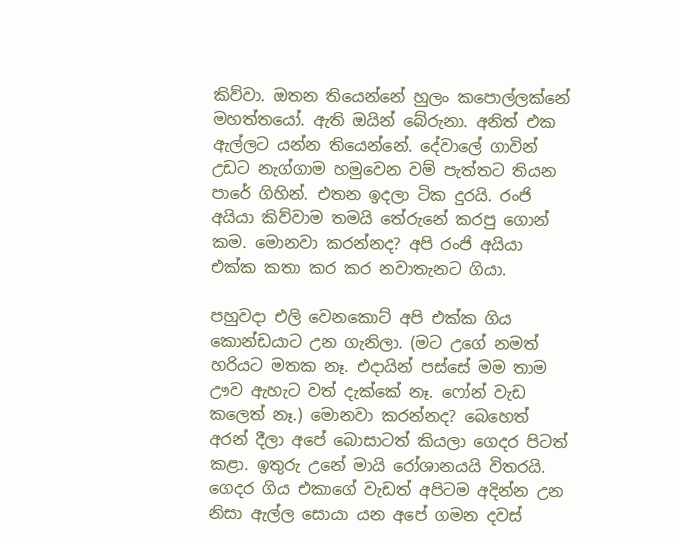කිව්වා. ඔතන තියෙන්නේ හුලං කපොල්ලක්නේ මහත්තයෝ. ඇති ඔයින් බේරුනා. අනිත් එක ඇල්ලට යන්න තියෙන්නේ. දේවාලේ ගාවින් උඩට නැග්ගාම හමුවෙන වම් පැත්තට තියන පාරේ ගිහින්. එතන ඉදලා ටික දුරයි. රංජි අයියා කිව්වාම තමයි තේරුනේ කරපු ගොන් කම. මොනවා කරන්නද? අපි රංජි අයියා එක්ක කතා කර කර නවාතැනට ගියා.

පහුවදා එලි වෙනකොට් අපි එක්ක ගිය කොන්ඩයාට උන ගැනිලා. (මට උගේ නමත් හරියට මතක නෑ. එදායින් පස්සේ මම තාම ඌව ඇහැට වත් දැක්කේ නෑ. ෆෝන් වැඩ කලෙත් නෑ.) මොනවා කරන්නද? බෙහෙත් අරන් දීලා අපේ බොසාටත් කියලා ගෙදර පිටත් කළා. ඉතුරු උනේ මායි රෝශානයයි විතරයි. ගෙදර ගිය එකාගේ වැඩත් අපිටම අදින්න උන නිසා ඇල්ල සොයා යන අපේ ගමන දවස්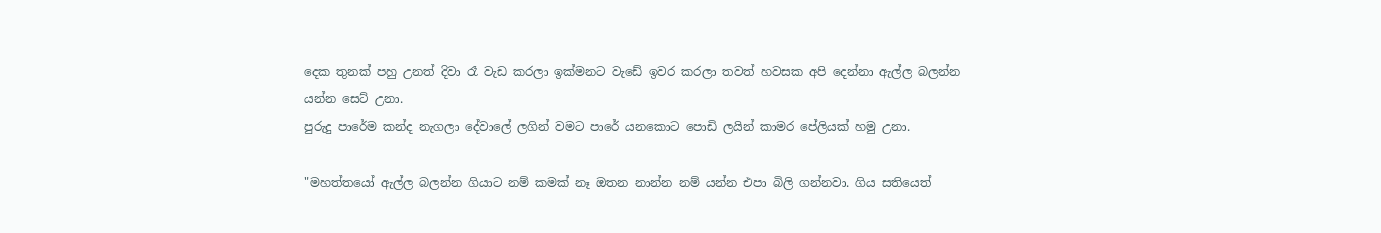දෙක තුනක් පහු උනත් දිවා රෑ වැඩ කරලා ඉක්මනට වැඩේ ඉවර කරලා තවත් හවසක අපි දෙන්නා ඇල්ල බලන්න යන්න සෙට් උනා.
පුරුදු පාරේම කන්ද නැගලා දේවාලේ ලගින් වමට පාරේ යනකොට පොඩි ලයින් කාමර පේලියක් හමු උනා.

"මහත්තයෝ ඇල්ල බලන්න ගියාට නම් කමක් නෑ ඔතන නාන්න නම් යන්න එපා බිලි ගන්නවා. ගිය සතියෙත්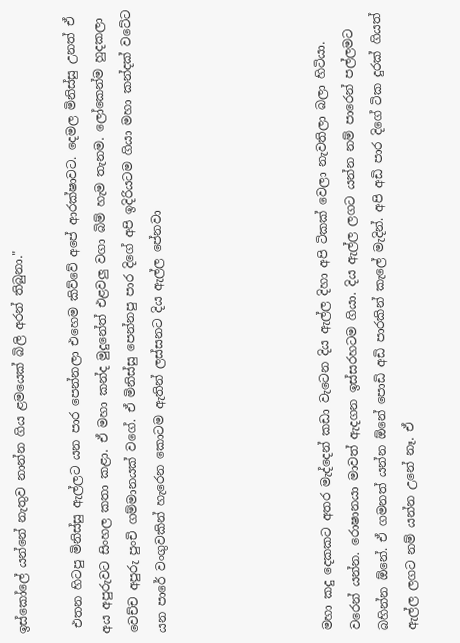ඉස්කෝලේ යන්නේ නැතුව නාන්න ගිය ළමයෙක් බිලි අරන් තිබුනා."

 එතන හිටපු මිනිස්සු ඇල්ලට යන පාර පෙන්නලා එහෙම කිව්වේ අපේ ආරක්ෂාවට. දෙමල මිනිස්සු උනත් ඒ අය අපුරුවට සිංහල කතා කළා. ඒ මහා කන්ද මුදුනේත් එළවලු වගා බිම් හැම තැනම. ලෝකෙන්ම හුදකලා වෙච්ච අපුරු පුංචි ගම්මානයක් වගේ. ඒ මිනිස්සු පෙන්නපු පාර දිගේ අපි ඉදිරියටම ගියා මහා කන්දක් වටේට යන පාරේ වංගුවකින් හැරෙන කොටම ඇතින් ලස්සනට දිය ඇල්ල පේනවා





මහා කදු දෙකකට අතර මැද්දෙන් කඩා වැටෙන දිය ඇල්ල දිහා අපි ටිකක් වෙලා නැවතිලා බලා හිටියා. වරෙන් යන්න. රොෂානයා මාවත් ඇදගන ඉස්සරහටම ගියා. දිය ඇල්ල ලගට යන්න නම් පාරෙන් පල්ලමට බහින්න ඕනේ. ඒ ගමනත් යන්න ඕනේ පොඩි අඩි පාරකින් කැලේ මැදින්. අපි අඩි පාර දිගේ ටික දුරක් ගියත් ඇල්ල ලගට නම් යන්න උනේ නෑ. ඒ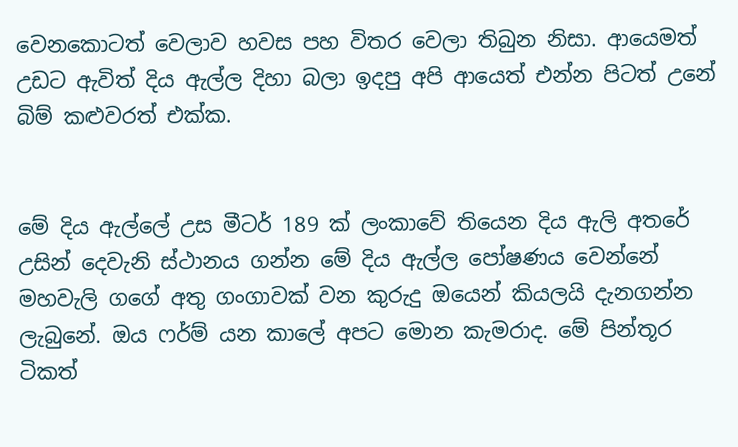වෙනකොටත් වෙලාව හවස පහ විතර වෙලා තිබුන නිසා. ආයෙමත් උඩට ඇවිත් දිය ඇල්ල දිහා බලා ඉදපු අපි ආයෙත් එන්න පිටත් උනේ බිම් කළුවරත් එක්ක.


මේ දිය ඇල්ලේ උස මීටර් 189 ක් ලංකාවේ තියෙන දිය ඇලි අතරේ උසින් දෙවැනි ස්ථානය ගන්න මේ දිය ඇල්ල පෝෂණය වෙන්නේ මහවැලි ගගේ අතු ගංගාවක් වන කුරුදු ඔයෙන් කියලයි දැනගන්න ලැබුනේ. ඔය ෆර්ම් යන කාලේ අපට මොන කැමරාද. මේ පින්තූර ටිකත්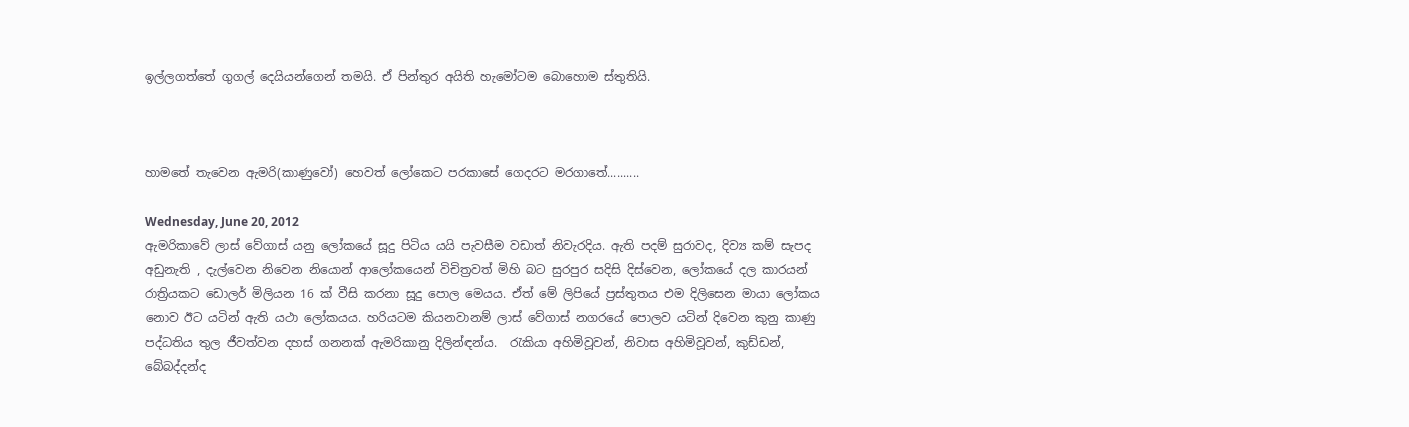ඉල්ලගත්තේ ගුගල් දෙයියන්ගෙන් තමයි. ඒ පින්තුර අයිති හැමෝටම බොහොම ස්තුතියි.



හාමතේ තැවෙන ඇමරි(කාණුවෝ) හෙවත් ලෝකෙට පරකාසේ ගෙදරට මරගාතේ..........

Wednesday, June 20, 2012
ඇමරිකාවේ ලාස් වේගාස් යනු ලෝකයේ සූදු පිටිය යයි පැවසීම වඩාත් නිවැරදිය. ඇති පදම් සුරාවද, දිව්‍ය කම් සැපද අඩුනැති , දැල්වෙන නිවෙන නියොන් ආලෝකයෙන් විචිත්‍රවත් මිහි බට සුරපුර සදිසි දිස්වෙන, ලෝකයේ දල කාරයන් රාත්‍රියකට ඩොලර් මිලියන 16 ක් වීසි කරනා සූදු පොල මෙයය. ඒත් මේ ලිපියේ ප්‍රස්තුතය එම දිලිසෙන මායා ලෝකය නොව ඊට යටින් ඇති යථා ලෝකයය. හරියටම කියනවානම් ලාස් වේගාස් නගරයේ පොලව යටින් දිවෙන කුනු කාණු පද්ධතිය තුල ජීවත්වන දහස් ගනනක් ඇමරිකානු දිලින්ඳන්ය.  රැකියා අහිමිවූවන්, නිවාස අහිමිවූවන්, කුඩ්ඩන්, බේබද්දන්ද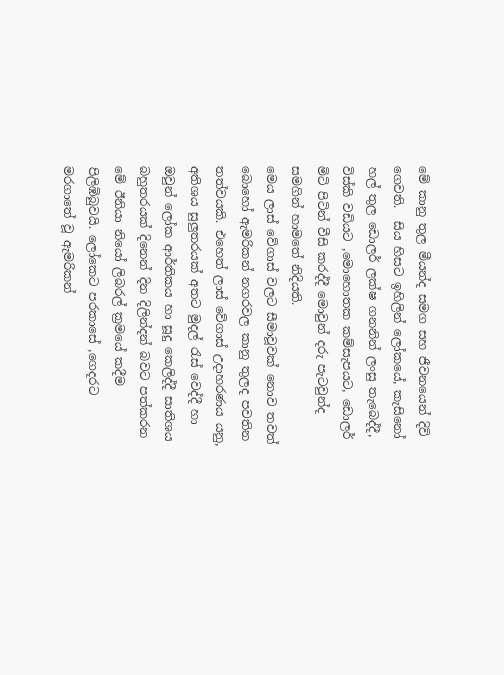මේ කානු තුල මීයන්ද සමග සහ ජීවනයෙන් දිවි ගෙවති.  සිය හිසට ඉහිලින් ලෝකයේ, කැසිනෝ හල් තුල ඩොලර් ලක්ෂ ගනනින් ලංසු තැබෙද්දී, විස්කි වඩියට ,මොහොතක කම්සැපයට, ඩොලර් මිටි පිටින් වීසි කරද්දී මොවුන් දරු පැටවුන්ද සමගින් හාමතේ නිදියති.
මෙය ලාස් වේගාස් වලට සීමාවූවක් නොව තවත් බොහෝ ඇමරිකන් නගරවල කානු තුලද පවතින තත්වයකි. එහෙත් ලාස් වේගාස් උදාහරණය යනු, අතිශය සුලුතරයක් අතට මුදල් රැස් වෙද්දී හා ඔවුන් ලෝක ආර්තිකය හා සූදු කෙලිද්දී සාතිශය බහුතරයක් දිනෙන් දින දිලින්දන් බවට පත්කරන මේ ඊනියා නියෝ ලිබරල් ක්‍රමයේ කදීම පිලිඹිබුවයි. ලෝකෙට පරකාසේ ,ගෙදරට මරගාතේ වූ ඇමරිකන්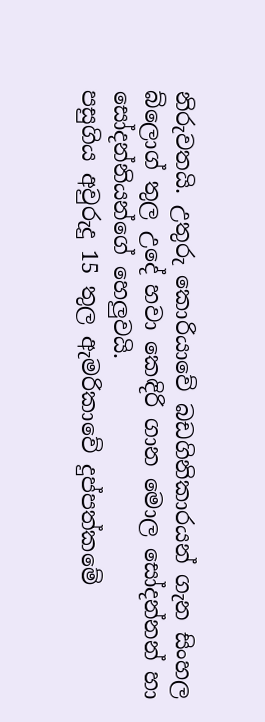නිරුවතයි. උතුරු කොරියාවේ බඩගිනිකාරයන් ගැන සිංහල බ්ලොග් තුල උදේ හවා කෙඳිරි ගාන මොල සෝදන්නන් හා සෝදන්නියන්ගේ හෙලුවයි.
පසුගිය අවුරුදු 15 තුල ඇමරිකාවේ දුප්පත්කමේ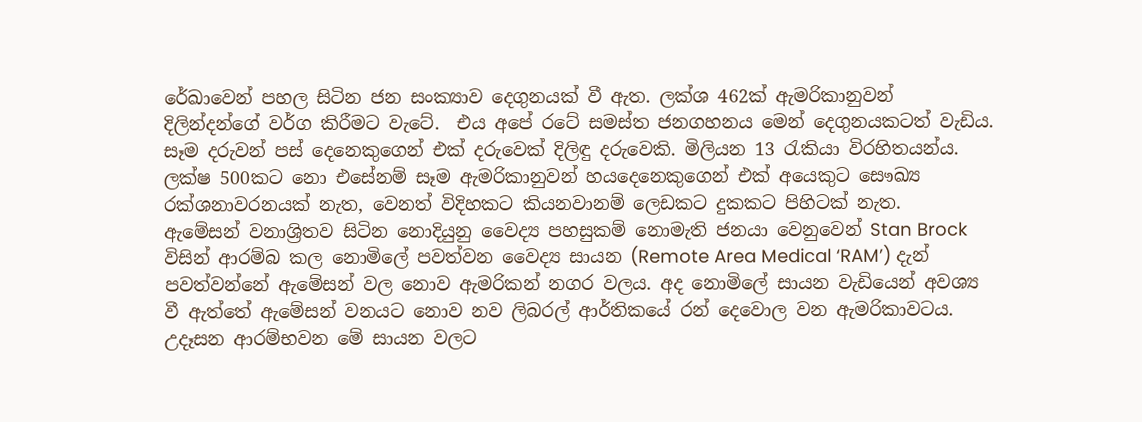රේඛාවෙන් පහල සිටින ජන සංක්‍යාව දෙගුනයක් වී ඇත. ලක්ශ 462ක් ඇමරිකානුවන් දිලින්දන්ගේ වර්ග කිරීමට වැටේ.  එය අපේ රටේ සමස්ත ජනගහනය මෙන් දෙගුනයකටත් වැඩිය. සෑම දරුවන් පස් දෙනෙකුගෙන් එක් දරුවෙක් දිලිඳු දරුවෙකි. මිලියන 13 රැකියා විරහිතයන්ය. ලක්ෂ 500කට නො එසේනම් සෑම ඇමරිකානුවන් හයදෙනෙකුගෙන් එක් අයෙකුට සෞඛ්‍ය රක්ශනාවරනයක් නැත, වෙනත් විදිහකට කියනවානම් ලෙඩකට දුකකට පිහිටක් නැත.   ඇමේසන් වනාශ්‍රිතව සිටින නොදියුනු වෛද්‍ය පහසුකම් නොමැති ජනයා වෙනුවෙන් Stan Brock විසින් ආරම්බ කල නොමිලේ පවත්වන වෛද්‍ය සායන (Remote Area Medical ‘RAM’) දැන් පවත්වන්නේ ඇමේසන් වල නොව ඇමරිකන් නගර වලය. අද නොමිලේ සායන වැඩියෙන් අවශ්‍ය වී ඇත්තේ ඇමේසන් වනයට නොව නව ලිබරල් ආර්තිකයේ රන් දෙවොල වන ඇමරිකාවටය. උදෑසන ආරම්භවන මේ සායන වලට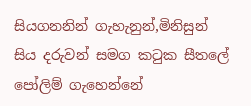සියගනනින් ගැහැනුන්,මිනිසුන් සිය දරුවන් සමග කටුක සීතලේ පෝලිම් ගැහෙන්නේ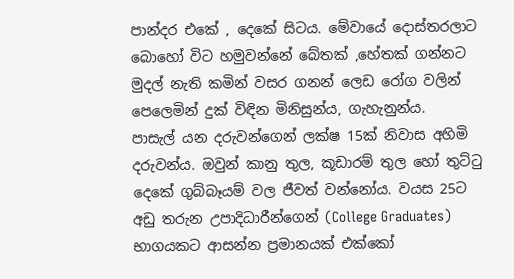පාන්දර එකේ , දෙකේ සිටය. මේවායේ දොස්තරලාට බොහෝ විට හමුවන්නේ බේතක් ,හේතක් ගන්නට මුදල් නැති කමින් වසර ගනන් ලෙඩ රෝග වලින් පෙලෙමින් දුක් විඳින මිනිසුන්ය, ගැහැනුන්ය.
පාසැල් යන දරුවන්ගෙන් ලක්ෂ 15ක් නිවාස අහිමි දරුවන්ය. ඔවුන් කානු තුල, කූඩාරම් තුල හෝ තුට්ටු දෙකේ ගුබ්බෑයම් වල ජීවත් වන්නෝය. වයස 25ට අඩු තරුන උපාදිධාරීන්ගෙන් (College Graduates) භාගයකට ආසන්න ප්‍රමානයක් එක්කෝ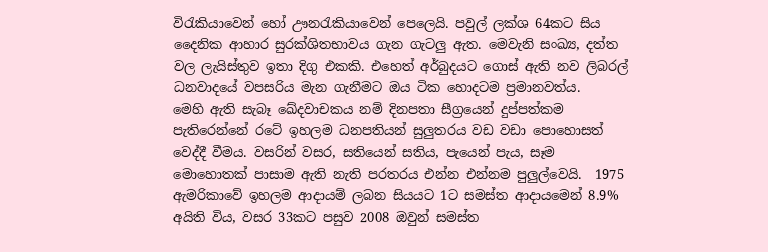විරැකියාවෙන් හෝ ඌනරැකියාවෙන් පෙලෙයි. පවුල් ලක්ශ 64කට සිය දෛනික ආහාර සුරක්ශිතභාවය ගැන ගැටලු ඇත. මෙවැනි සංඛ්‍ය, දත්ත වල ලැයිස්තුව ඉතා දිගු එකකි. එහෙත් අර්බුදයට ගොස් ඇති නව ලිබරල් ධනවාදයේ වපසරිය මැන ගැනීමට ඔය ටික හොදටම ප්‍රමානවත්ය.
මෙහි ඇති සැබෑ ඛේදවාචකය නම් දිනපතා සීග්‍රයෙන් දුප්පත්කම පැතිරෙන්නේ රටේ ඉහලම ධනපතියන් සුලුතරය වඩ වඩා පොහොසත් වෙද්දී වීමය. වසරින් වසර, සතියෙන් සතිය, පැයෙන් පැය, සෑම මොහොතක් පාසාම ඇති නැති පරතරය එන්න එන්නම පුලුල්වෙයි.  1975 ඇමරිකාවේ ඉහලම ආදායම් ලබන සියයට 1ට සමස්ත ආදායමෙන් 8.9% අයිති විය, වසර 33කට පසුව 2008 ඔවුන් සමස්ත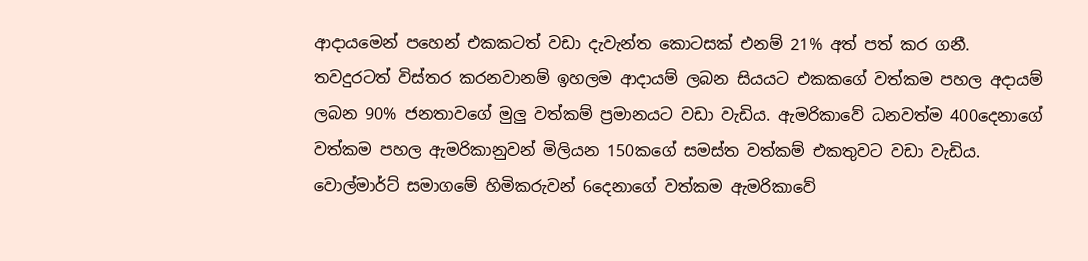ආදායමෙන් පහෙන් එකකටත් වඩා දැවැන්ත කොටසක් එනම් 21% අත් පත් කර ගනී. තවදුරටත් විස්තර කරනවානම් ඉහලම ආදායම් ලබන සියයට එකකගේ වත්කම පහල අදායම් ලබන 90% ජනතාවගේ මුලු වත්කම් ප්‍රමානයට වඩා වැඩිය. ඇමරිකාවේ ධනවත්ම 400දෙනාගේ වත්කම පහල ඇමරිකානුවන් මිලියන 150කගේ සමස්ත වත්කම් එකතුවට වඩා වැඩිය. වොල්මාර්ට් සමාගමේ හිමිකරුවන් 6දෙනාගේ වත්කම ඇමරිකාවේ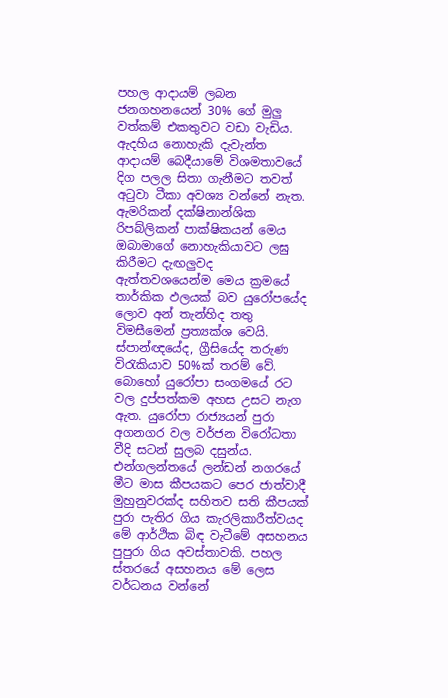පහල ආදායම් ලබන ජනගහනයෙන් 30% ගේ මුලු වත්කම් එකතුවට වඩා වැඩිය. ඇදහිය නොහැකි දැවැන්ත ආදායම් බෙදීයාමේ විශමතාවයේ දිග පලල සිතා ගැනීමට තවත් අටුවා ටීකා අවශ්‍ය වන්නේ නැත.
ඇමරිකන් දක්ෂිනාන්ශික රිපබ්ලිකන් පාක්ෂිකයන් මෙය ඔබාමාගේ නොහැකියාවට ලඝු කිරීමට දැඟලුවද ඇත්තවශයෙන්ම මෙය ක්‍රමයේ තාර්කික ඵලයක් බව යුරෝපයේද ලොව අන් තැන්හිද තතු විමසීමෙන් ප්‍රත්‍යක්ශ වෙයි. ස්පාන්ඥයේද, ග්‍රීසියේද තරුණ විරැකියාව 50%ක් තරම් වේ. බොහෝ යුරෝපා සංගමයේ රට වල දුප්පත්කම අහස උසට නැග ඇත. යුරෝපා රාජ්‍යයන් පුරා අගනගර වල වර්ජන විරෝධතා වීදි සටන් සුලබ දසුන්ය. එන්ගලන්තයේ ලන්ඩන් නගරයේ මීට මාස කීපයකට පෙර ජාත්වාදී මුහුනුවරක්ද සහිතව සති කීපයක් පුරා පැතිර ගිය කැරලිකාරීත්වයද මේ ආර්ථික බිඳ වැටීමේ අසහනය පුපුරා ගිය අවස්තාවකි. පහල ස්තරයේ අසහනය මේ ලෙස වර්ධනය වන්නේ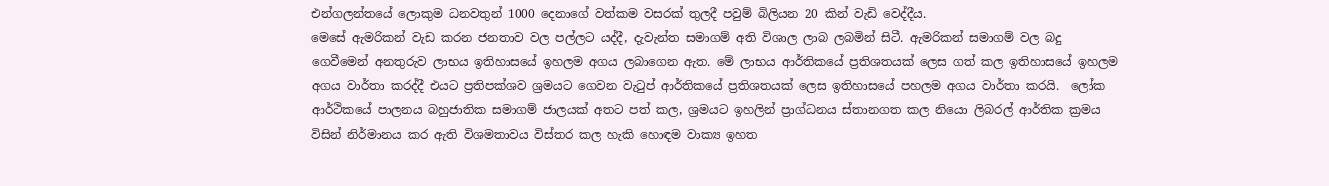එන්ගලන්තයේ ලොකුම ධනවතුන් 1000 දෙනාගේ වත්කම වසරක් තුලදී පවුම් බිලියන 20 කින් වැඩි වෙද්දීය.
මෙසේ ඇමරිකන් වැඩ කරන ජනතාව වල පල්ලට යද්දී, දැවැන්ත සමාගම් අති විශාල ලාබ ලබමින් සිටී. ඇමරිකන් සමාගම් වල බදු ගෙවීමෙන් අනතුරුව ලාභය ඉතිහාසයේ ඉහලම අගය ලබාගෙන ඇත. මේ ලාභය ආර්තිකයේ ප්‍රතිශතයක් ලෙස ගත් කල ඉතිහාසයේ ඉහලම අගය වාර්තා කරද්දී එයට ප්‍රතිපක්ශව ශ්‍රමයට ගෙවන වැටුප් ආර්තිකයේ ප්‍රතිශතයක් ලෙස ඉතිහාසයේ පහලම අගය වාර්තා කරයි.  ලෝක ආර්ථිකයේ පාලනය බහුජාතික සමාගම් ජාලයක් අතට පත් කල, ශ්‍රමයට ඉහලින් ප්‍රාග්ධනය ස්තානගත කල නියො ලිබරල් ආර්තික ක්‍රමය විසින් නිර්මානය කර ඇති විශමතාවය විස්තර කල හැකි හොඳම වාක්‍ය ඉහත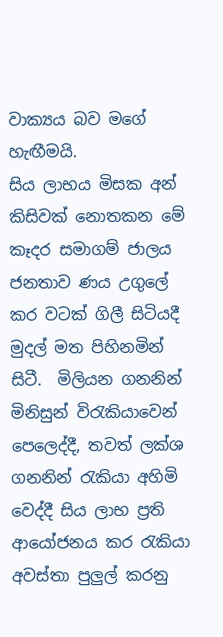වාක්‍යය බව මගේ හැඟීමයි.
සිය ලාභය මිසක අන් කිසිවක් නොතකන මේ කෑදර සමාගම් ජාලය ජනතාව ණය උගුලේ කර වටක් ගිලී සිටියදී මුදල් මත පිහිනමින් සිටී.  මිලියන ගනනින් මිනිසුන් විරැකියාවෙන් පෙලෙද්දී, තවත් ලක්ශ ගනනින් රැකියා අහිමි වෙද්දී සිය ලාභ ප්‍රති ආයෝජනය කර රැකියා අවස්තා පුලුල් කරනු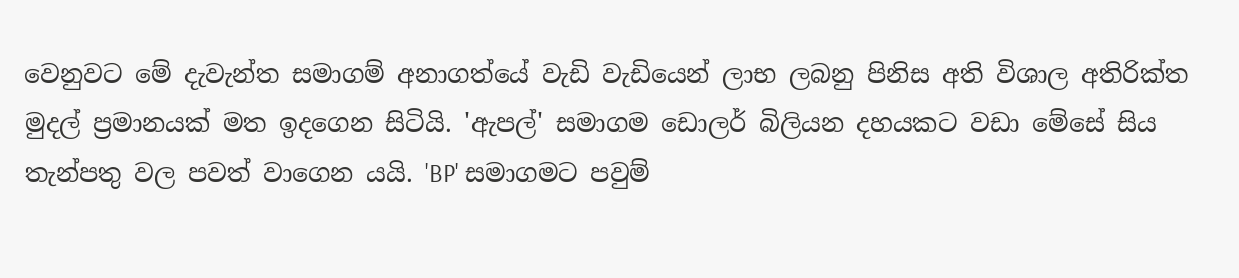වෙනුවට මේ දැවැන්ත සමාගම් අනාගත්යේ වැඩි වැඩියෙන් ලාභ ලබනු පිනිස අති විශාල අතිරික්ත මුදල් ප්‍රමානයක් මත ඉදගෙන සිටියි. 'ඇපල්' සමාගම ඩොලර් බිලියන දහයකට වඩා මේසේ සිය තැන්පතු වල පවත් වාගෙන යයි. 'BP' සමාගමට පවුම්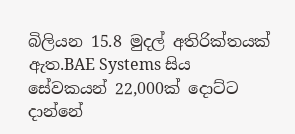බිලියන 15.8 මුදල් අතිරික්තයක් ඇත.BAE Systems සිය සේවකයන් 22,000ක් දොට්ට දාන්නේ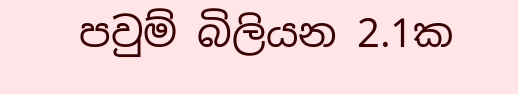පවුම් බිලියන 2.1ක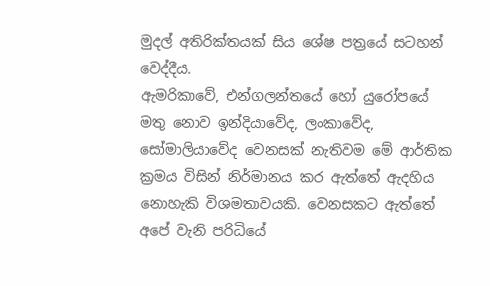මුදල් අතිරික්තයක් සිය ශේෂ පත්‍රයේ සටහන් වෙද්දීය.
ඇමරිකාවේ, එන්ගලන්තයේ හෝ යුරෝපයේ මතු නොව ඉන්දියාවේද, ලංකාවේද, සෝමාලියාවේද වෙනසක් නැතිවම මේ ආර්තික ක්‍රමය විසින් නිර්මානය කර ඇත්තේ ඇදහිය නොහැකි විශමතාවයකි. වෙනසකට ඇත්තේ අපේ වැනි පරිධියේ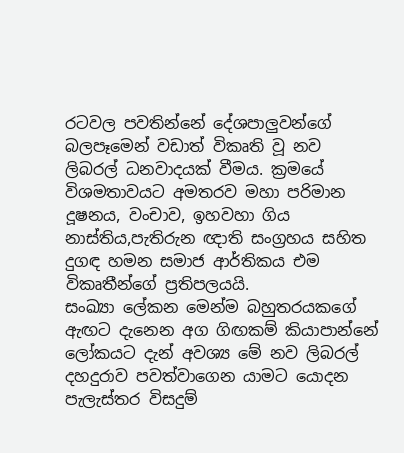රටවල පවතින්නේ දේශපාලුවන්ගේ බලපෑමෙන් වඩාත් විකෘති වූ නව ලිබරල් ධනවාදයක් වීමය. ක්‍රමයේ විශමතාවයට අමතරව මහා පරිමාන දූෂනය, වංචාව, ඉහවහා ගිය නාස්තිය,පැතිරුන ඥාති සංග්‍රහය සහිත දුගඳ හමන සමාජ ආර්තිකය එම විකෘතීන්ගේ ප්‍රතිපලයයි.
සංඛ්‍යා ලේකන මෙන්ම බහුතරයකගේ ඇඟට දැනෙන අග ගිඟකම් කියාපාන්නේ ලෝකයට දැන් අවශ්‍ය මේ නව ලිබරල් දහදුරාව පවත්වාගෙන යාමට යොදන පැලැස්තර විසදුම්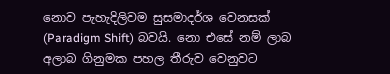නොව පැහැදිලිවම සුසමාදර්ශ වෙනසක් (Paradigm Shift) බවයි. නො එසේ නම් ලාබ අලාබ ගිනුමක පහල තීරුව වෙනුවට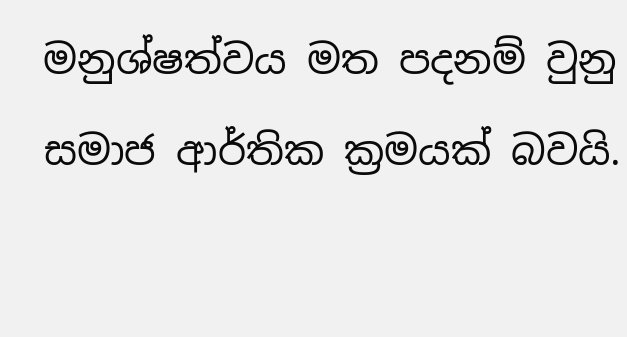මනුශ්ෂත්වය මත පදනම් වුනු සමාජ ආර්තික ක්‍රමයක් බවයි.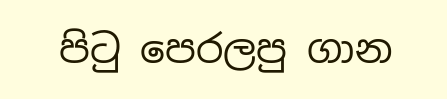පි‍ටු පෙරලපු ගාන